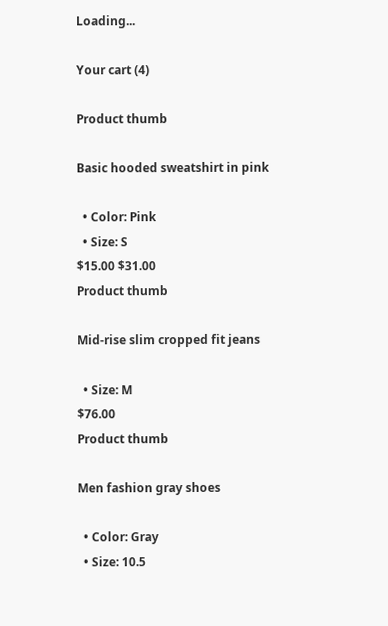Loading...

Your cart (4)

Product thumb

Basic hooded sweatshirt in pink

  • Color: Pink
  • Size: S
$15.00 $31.00
Product thumb

Mid-rise slim cropped fit jeans

  • Size: M
$76.00
Product thumb

Men fashion gray shoes

  • Color: Gray
  • Size: 10.5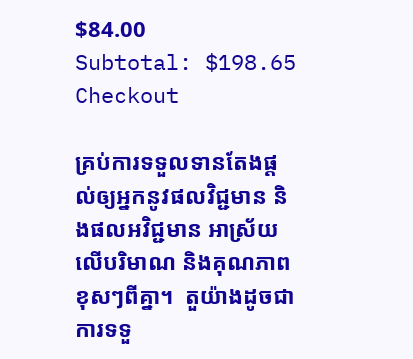$84.00
Subtotal: $198.65
Checkout

គ្រប់ការទទួលទានតែងផ្តល់ឲ្យអ្នកនូវផលវិជ្ជមាន និងផលអវិជ្ជមាន អាស្រ័យលើបរិមាណ និងគុណភាពខុសៗពីគ្នា។  តួយ៉ាងដូចជា ការទទួ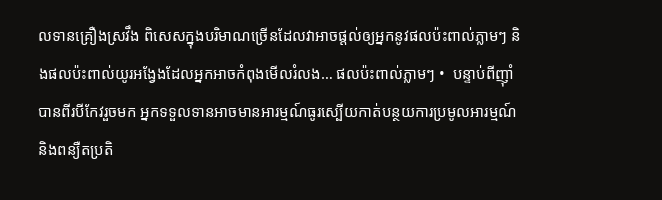លទានគ្រឿងស្រវឹង ពិសេសក្នុងបរិមាណច្រើនដែលវាអាចផ្តល់ឲ្យអ្នកនូវផលប៉ះពាល់ភ្លាមៗ និងផលប៉ះពាល់យូរអង្វែងដែលអ្នកអាចកំពុងមើលរំលង… ផលប៉ះពាល់ភ្លាមៗ •  បន្ទាប់ពីញ៉ាំបានពីរបីកែវរួចមក អ្នកទទួលទានអាចមានអារម្មណ៍ធូរស្បើយកាត់បន្ថយការប្រមូលអារម្មណ៍ និងពន្យឺតប្រតិ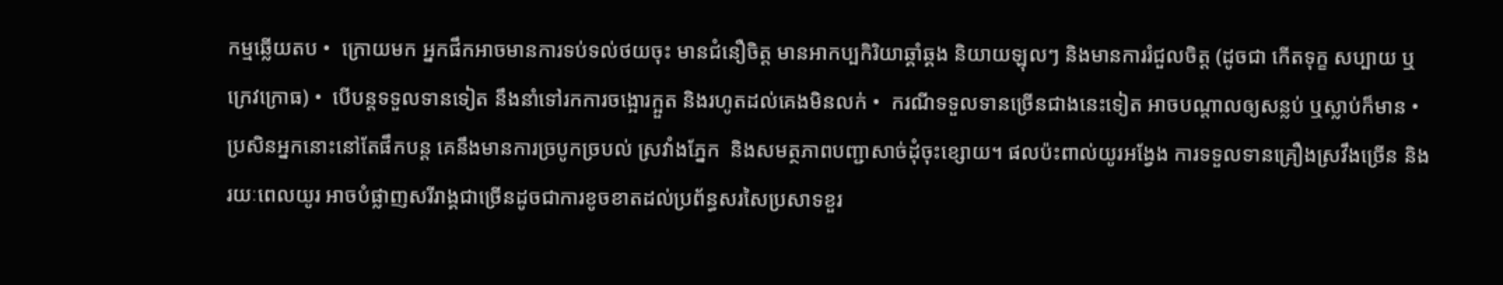កម្មឆ្លើយតប •  ក្រោយមក អ្នកផឹកអាចមានការទប់ទល់ថយចុះ មានជំនឿចិត្ត មានអាកប្បកិរិយាឆ្គាំឆ្គង និយាយឡុលៗ និងមានការរំជួលចិត្ត (ដូចជា កើតទុក្ខ សប្បាយ ឬក្រេវក្រោធ) •  បើបន្តទទួលទានទៀត នឹងនាំទៅរកការចង្អោរក្អួត និងរហូតដល់គេងមិនលក់ •  ករណីទទួលទានច្រើនជាងនេះទៀត អាចបណ្តាលឲ្យសន្លប់ ឬស្លាប់ក៏មាន •  ប្រសិនអ្នកនោះនៅតែផឹកបន្ត គេនឹងមានការច្របូកច្របល់ ស្រវាំងភ្នែក  និងសមត្ថភាពបញ្ជាសាច់ដុំចុះខ្សោយ។ ផលប៉ះពាល់យូរអង្វែង ការទទួលទានគ្រឿងស្រវឹងច្រើន និងរយៈពេលយូរ អាចបំផ្លាញសរីរាង្គជាច្រើនដូចជាការខូចខាតដល់ប្រព័ន្ធសរសៃប្រសាទខួរ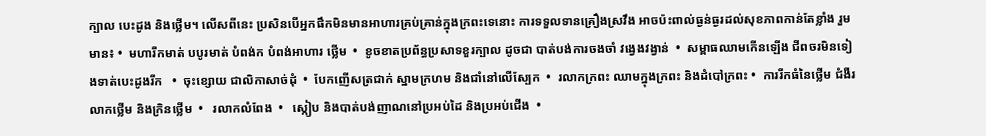ក្បាល បេះដូង និងថ្លើម។ លើសពីនេះ ប្រសិនបើអ្នកផឹកមិនមានអាហារគ្រប់គ្រាន់ក្នុងក្រពះទេនោះ ការទទួលទានគ្រឿងស្រវឹង អាចប៉ះពាល់ធ្ងន់ធ្ងរដល់សុខភាពកាន់តែខ្លាំង រួមមាន៖ •  មហារីកមាត់ បបូរមាត់ បំពង់ក បំពង់អាហារ ថ្លើម  •  ខូចខាតប្រព័ន្ធប្រសាទខួរក្បាល ដូចជា បាត់បង់ការចងចាំ វង្វេងវង្វាន់  •  សម្ពាធឈាមកើនឡើង ជីពចរមិនទៀងទាត់បេះដូងរីក   •  ចុះខ្សោយ ជាលិកាសាច់ដុំ  •  បែកញើសត្រជាក់ ស្នាមក្រហម និងជាំនៅលើស្បែក  •  រលាកក្រពះ ឈាមក្នុងក្រពះ និងដំបៅក្រពះ •  ការរីកធំនៃថ្លើម ជំងឺរលាកថ្លើម និងក្រិនថ្លើម  •   រលាកលំពែង  •   ស្កៀប និងបាត់បង់ញាណនៅប្រអប់ដៃ និងប្រអប់ជើង  •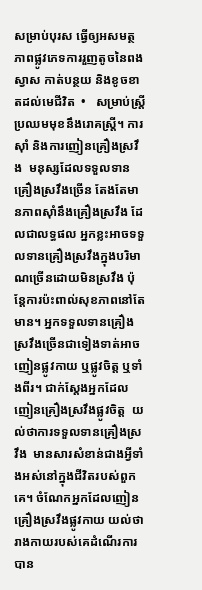សម្រាប់បុរស ធ្វើឲ្យអសមត្ថភាពផ្លូវភេទការរួញតូចនៃពងស្វាស កាត់បន្ថយ និងខូចខាតដល់មេជីវិត  •   សម្រាប់ស្ត្រី ប្រឈមមុខនឹងរោគស្ត្រី។ ការស៊ាំ និងការញៀនគ្រឿងស្រវឹង  មនុស្សដែលទទួលទានគ្រឿងស្រវឹងច្រើន តែងតែមានភាពស៊ាំនឹងគ្រឿងស្រវឹង ដែលជាលទ្ធផល អ្នកខ្លះអាចទទួលទានគ្រឿងស្រវឹងក្នុងបរិមាណច្រើនដោយមិនស្រវឹង ប៉ុន្តែការប៉ះពាល់សុខភាពនៅតែមាន។ អ្នកទទួលទានគ្រឿងស្រវឹងច្រើនជាទៀងទាត់អាចញៀនផ្លូវកាយ ឬផ្លូវចិត្ត ឬទាំងពីរ។ ជាក់ស្តែងអ្នកដែលញៀនគ្រឿងស្រវឹងផ្លូវចិត្ត  យល់ថាការទទួលទានគ្រឿងស្រវឹង  មានសារសំខាន់ជាងអ្វីទាំងអស់នៅក្នុងជីវិតរបស់ពួកគេ។ ចំណែកអ្នកដែលញៀនគ្រឿងស្រវឹងផ្លូវកាយ យល់ថារាងកាយរបស់គេដំណើរការបាន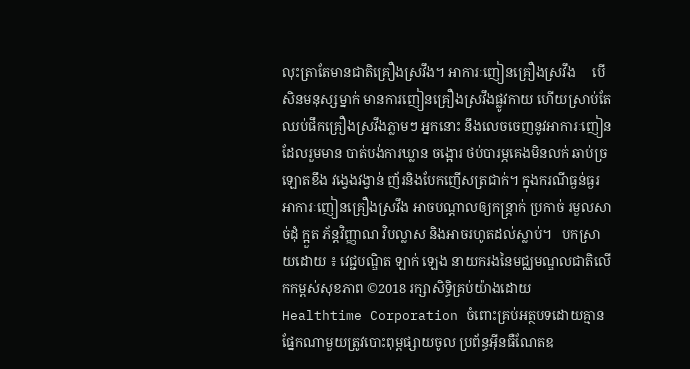លុះត្រាតែមានជាតិគ្រឿងស្រវឹង។ អាការៈញៀនគ្រឿងស្រវឹង     បើសិនមនុស្សម្នាក់ មានការញៀនគ្រឿងស្រវឹងផ្លូវកាយ ហើយស្រាប់តែឈប់ផឹកគ្រឿងស្រវឹងភ្លាមៗ អ្នកនោះ នឹងលេចចេញនូវអាការៈញៀនដែលរួមមាន បាត់បង់ការឃ្លាន ចង្អោរ ថប់បារម្ភគេងមិនលក់ ឆាប់ច្រឡោតខឹង វង្វេងវង្វាន់ ញ័រនិងបែកញើសត្រជាក់។ ក្នុងករណីធ្ងន់ធ្ងរ អាការៈញៀនគ្រឿងស្រវឹង អាចបណ្តាលឲ្យកន្ត្រាក់ ប្រកាច់ រមួលសាច់ដុំ ក្អួត ភ័ន្តវិញ្ញាណ វិបល្លាស និងអាចរហូតដល់ស្លាប់។   បកស្រាយដោយ ៖ វេជ្ជបណ្ឌិត ឡាក់ ឡេង នាយករងនៃមជ្ឈមណ្ឌលជាតិលើកកម្ពស់សុខភាព ©2018 រក្សាសិទ្ធិគ្រប់យ៉ាងដោយ Healthtime Corporation ចំពោះគ្រប់អត្ថបទដោយគ្មានផ្នែកណាមួយត្រូវបោះពុម្ពផ្សាយចូល ប្រព័ន្ធអ៊ីនធឺណែតឧ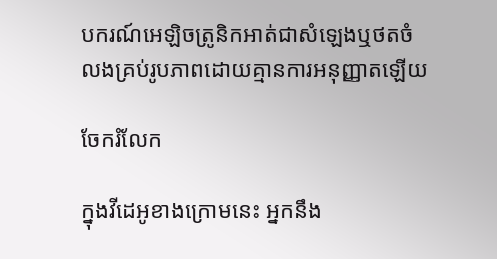បករណ៍អេឡិចត្រូនិកអាត់ជាសំឡេងឬថតចំលងគ្រប់រូបភាពដោយគ្មានការអនុញ្ញាតឡើយ

ចែករំលែក

ក្នុងវីដេអូខាងក្រោមនេះ អ្នកនឹង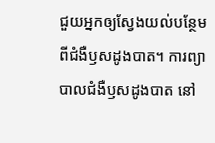ជួយអ្នកឲ្យស្វែងយល់បន្ថែម ពីជំងឺឫសដូងបាត។ ការព្យាបាលជំងឺឫសដូងបាត នៅ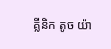គ្លីនិក តូច យ៉ា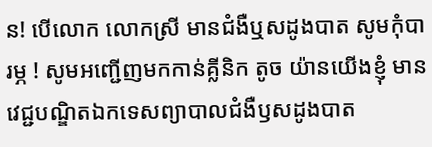ន! បើលោក លោកស្រី មានជំងឺឬសដូងបាត សូមកុំបារម្ភ ! សូមអញ្ជើញមកកាន់គ្លីនិក តូច យ៉ានយើងខ្ញុំ មានវេជ្ជបណ្ឌិតឯកទេសព្យាបាលជំងឺឫសដូងបាត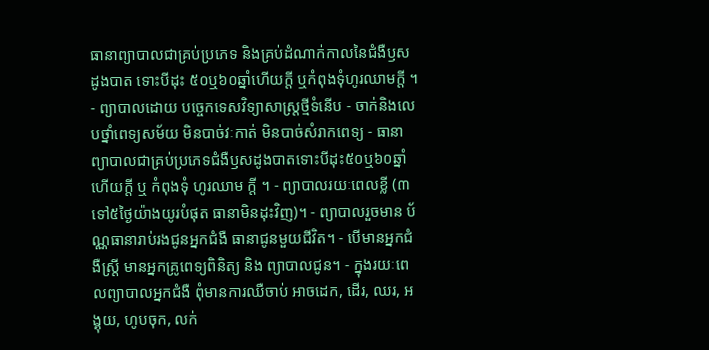ធានាព្យាបាលជាគ្រប់ប្រភេទ និងគ្រប់ដំណាក់កាលនៃជំងឺឫសដូងបាត ទោះបីដុះ ៥០ឬ៦០ឆ្នាំហើយក្តី ឬកំពុងទុំហូរឈាមក្តី ។ - ព្យាបាលដោយ បច្ចេកទេសវិទ្យាសាស្រ្តថ្មីទំនើប - ចាក់និងលេបថ្នាំពេទ្យសម័យ មិនបាច់វៈកាត់ មិនបាច់សំរាកពេទ្យ - ធានាព្យាបាលជាគ្រប់ប្រភេទជំងឺឫសដូងបាតទោះបីដុះ៥០ឬ៦០ឆ្នាំហើយក្តី ឬ កំពុងទុំ ហូរឈាម ក្តី ។ - ព្យាបាលរយៈពេលខ្លី (៣ទៅ៥ថ្ងៃយ៉ាងយូរបំផុត ធានាមិនដុះវិញ)។ - ព្យាបាលរួចមាន ប័ណ្ណធានារាប់រងជូនអ្នកជំងឺ ធានាជូនមួយជីវិត។ - បើមានអ្នកជំងឺស្ត្រី មានអ្នកគ្រូពេទ្យពិនិត្យ និង ព្យាបាលជូន។ - ក្នុងរយៈពេលព្យាបាលអ្នកជំងឺ ពុំមានការឈឺចាប់ អាចដេក, ដើរ, ឈរ, អង្គុយ, ហូបចុក, លក់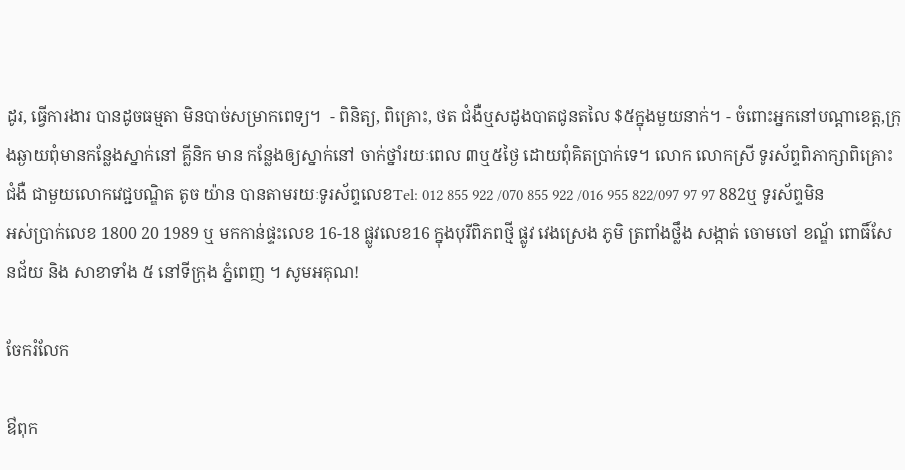ដូរ, ធ្វើការងារ បានដូចធម្មតា មិនបាច់សម្រាកពេទ្យ។  - ពិនិត្យ, ពិគ្រោះ, ថត ជំងឺឬសដូងបាតជូនតលៃ $៥ក្នុងមួយនាក់។ - ចំពោះអ្នកនៅបណ្ដាខេត្ត,ក្រុងឆ្ងាយពុំមានកន្លែងស្នាក់នៅ គ្លីនិក មាន កន្លែងឲ្យស្នាក់នៅ ចាក់ថ្នាំរយៈពេល ៣ឬ៥ថ្ងៃ ដោយពុំគិតប្រាក់ទេ។ លោក លោកស្រី ទូរស័ព្ទពិភាក្សាពិគ្រោះជំងឺ ជាមួយលោកវេជ្ជបណ្ឌិត តូច យ៉ាន បានតាមរយៈទូរស័ព្ទលេខTel: 012 855 922 /070 855 922 /016 955 822/097 97 97 882ឬ ទូរស័ព្ទមិនអស់ប្រាក់លេខ 1800 20 1989 ឬ មកកាន់ផ្ទះលេខ 16-18 ផ្លូវលេខ16 ក្នុងបុរីពិភពថ្មី ផ្លូវ វេងស្រេង ភូមិ ត្រពាំងថ្លឹង សង្កាត់ ចោមចៅ ខណ្ឌ័ ពោធិ៍សែនជ័យ និង សាខាទាំង ៥ នៅទីក្រុង ភ្នំពេញ ។ សូមអគុណ!

ចែករំលែក

ឳពុក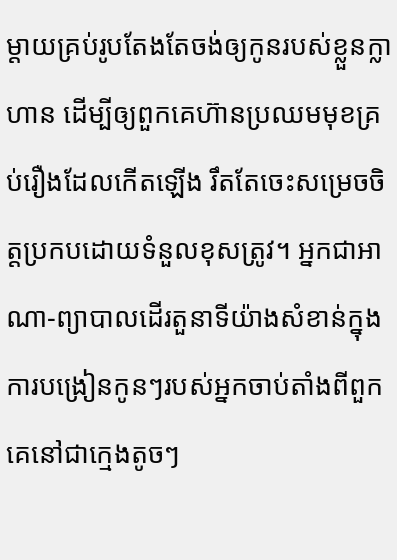ម្តាយគ្រប់រូបតែងតែចង់ឲ្យកូនរបស់ខ្លួនក្លាហាន ដើម្បីឲ្យពួកគេហ៊ានប្រឈមមុខគ្រប់រឿងដែលកើតឡើង រឹតតែចេះសម្រេចចិត្តប្រកបដោយទំនួលខុសត្រូវ។ អ្នកជាអាណា-ព្យាបាលដើរតួនាទីយ៉ាងសំខាន់ក្នុងការបង្រៀនកូនៗរបស់អ្នកចាប់តាំងពីពួកគេនៅជាក្មេងតូចៗ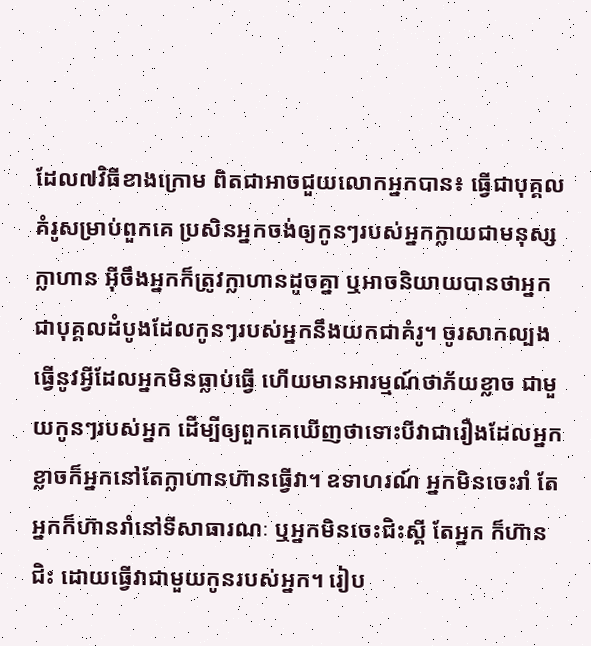ដែល៧វិធីខាងក្រោម ពិតជាអាចជួយលោកអ្នកបាន៖ ធ្វើជាបុគ្គលគំរូសម្រាប់ពួកគេ ប្រសិនអ្នកចង់ឲ្យកូនៗរបស់អ្នកក្លាយជាមនុស្សក្លាហាន អ៊ីចឹងអ្នកក៏ត្រូវក្លាហានដូចគ្នា ឬអាចនិយាយបានថាអ្នកជាបុគ្គលដំបូងដែលកូនៗរបស់អ្នកនឹងយកជាគំរូ។ ចូរសាកល្បងធ្វើនូវអ្វីដែលអ្នកមិនធ្លាប់ធ្វើ ហើយមានអារម្មណ៍ថាភ័យខ្លាច ជាមួយកូនៗរបស់អ្នក ដើម្បីឲ្យពួកគេឃើញថាទោះបីវាជារឿងដែលអ្នកខ្លាចក៏អ្នកនៅតែក្លាហានហ៊ានធ្វើវា។ ឧទាហរណ៍ អ្នកមិនចេះរាំ តែអ្នកក៏ហ៊ានរាំនៅទីសាធារណៈ ឬអ្នកមិនចេះជិះស្គី តែអ្នក ក៏ហ៊ានជិះ ដោយធ្វើវាជាមួយកូនរបស់អ្នក។ រៀប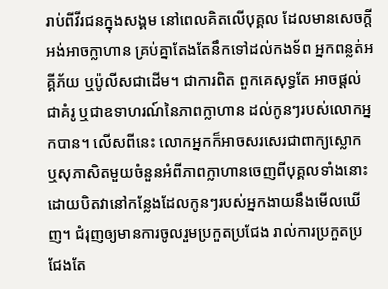រាប់ពីវីរជនក្នុងសង្គម នៅពេលគិតលើបុគ្គល ដែលមានសេចក្តីអង់អាចក្លាហាន គ្រប់គ្នាតែងតែនឹកទៅដល់កងទ័ព អ្នកពន្លត់អគ្គីភ័យ ឬប៉ូលីសជាដើម។ ជាការពិត ពួកគេសុទ្ធតែ អាចផ្តល់ជាគំរូ ឬជាឧទាហរណ៍នៃភាពក្លាហាន ដល់កូនៗរបស់លោកអ្នកបាន។ លើសពីនេះ លោកអ្នកក៏អាចសរសេរជាពាក្យស្លោក ឬសុភាសិតមួយចំនួនអំពីភាពក្លាហានចេញពីបុគ្គលទាំងនោះ ដោយបិតវានៅកន្លែងដែលកូនៗរបស់អ្នកងាយនឹងមើលឃើញ។ ជំរុញឲ្យមានការចូលរួមប្រកួតប្រជែង រាល់ការប្រកួតប្រជែងតែ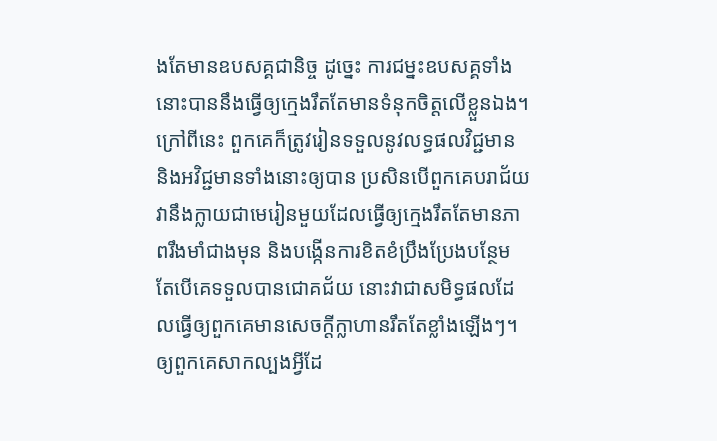ងតែមានឧបសគ្គជានិច្ច ដូច្នេះ ការជម្នះឧបសគ្គទាំងនោះបាននឹងធ្វើឲ្យក្មេងរឹតតែមានទំនុកចិត្តលើខ្លួនឯង។ ក្រៅពីនេះ ពួកគេក៏ត្រូវរៀនទទួលនូវលទ្ធផលវិជ្ជមាន និងអវិជ្ជមានទាំងនោះឲ្យបាន ប្រសិនបើពួកគេបរាជ័យ វានឹងក្លាយជាមេរៀនមួយដែលធ្វើឲ្យក្មេងរឹតតែមានភាពរឹងមាំជាងមុន និងបង្កើនការខិតខំប្រឹងប្រែងបន្ថែម តែបើគេទទួលបានជោគជ័យ នោះវាជាសមិទ្ធផលដែលធ្វើឲ្យពួកគេមានសេចក្តីក្លាហានរឹតតែខ្លាំងឡើងៗ។ ឲ្យពួកគេសាកល្បងអ្វីដែ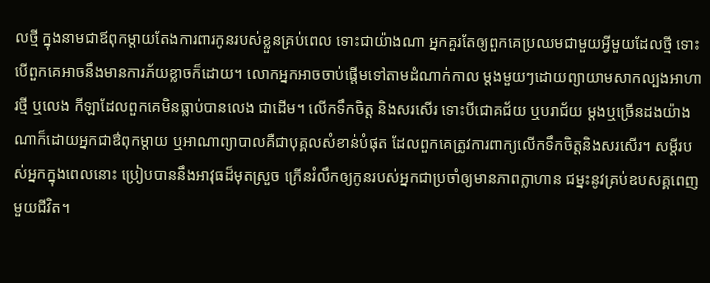លថ្មី ក្នុងនាមជាឪពុកម្តាយតែងការពារកូនរបស់ខ្លួនគ្រប់ពេល ទោះជាយ៉ាងណា អ្នកគួរតែឲ្យពួកគេប្រឈមជាមួយអ្វីមួយដែលថ្មី ទោះបើពួកគេអាចនឹងមានការភ័យខ្លាចក៏ដោយ។ លោកអ្នកអាចចាប់ផ្តើមទៅតាមដំណាក់កាល ម្តងមួយៗដោយព្យាយាមសាកល្បងអាហារថ្មី ឬលេង កីឡាដែលពួកគេមិនធ្លាប់បានលេង ជាដើម។ លើកទឹកចិត្ត និងសរសើរ ទោះបីជោគជ័យ ឬបរាជ័យ ម្តងឬច្រើនដងយ៉ាងណាក៏ដោយអ្នកជាឳពុកម្តាយ ឬអាណាព្យាបាលគឺជាបុគ្គលសំខាន់បំផុត ដែលពួកគេត្រូវការពាក្យលើកទឹកចិត្តនិងសរសើរ។ សម្តីរបស់អ្នកក្នុងពេលនោះ ប្រៀបបាននឹងអាវុធដ៏មុតស្រួច ក្រើនរំលឹកឲ្យកូនរបស់អ្នកជាប្រចាំឲ្យមានភាពក្លាហាន ជម្នះនូវគ្រប់ឧបសគ្គពេញមួយជីវិត។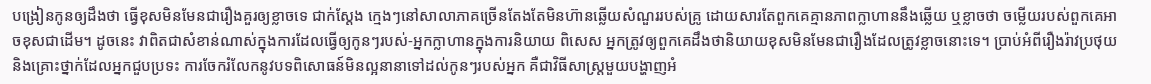បង្រៀនកូនឲ្យដឹងថា ធ្វើខុសមិនមែនជារឿងគួរឲ្យខ្លាចទេ ជាក់ស្តែង ក្មេងៗនៅសាលាភាគច្រើនតែងតែមិនហ៊ានឆ្លើយសំណួររបស់គ្រូ ដោយសារតែពួកគេគ្មានភាពក្លាហាននឹងឆ្លើយ ឬខ្លាចថា ចម្លើយរបស់ពួកគេអាចខុសជាដើម។ ដូចនេះ វាពិតជាសំខាន់ណាស់ក្នុងការដែលធ្វើឲ្យកូនៗរបស់-អ្នកក្លាហានក្នុងការនិយាយ ពិសេស អ្នកត្រូវឲ្យពួកគេដឹងថានិយាយខុសមិនមែនជារឿងដែលត្រូវខ្លាចនោះទេ។ ប្រាប់អំពីរឿងរ៉ាវប្រថុយ និងគ្រោះថ្នាក់ដែលអ្នកជួបប្រទះ ការចែករំលែកនូវបទពិសោធន៍មិនល្អនានាទៅដល់កូនៗរបស់អ្នក គឺជាវិធីសាស្រ្តមួយបង្ហាញអំ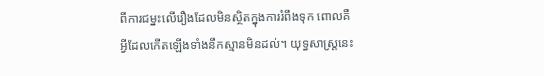ពីការជម្នះលើរឿងដែលមិនស្ថិតក្នុងការរំពឹងទុក ពោលគឺអ្វីដែលកើតឡើងទាំងនឹកស្មានមិនដល់។ យុទ្ធសាស្ត្រនេះ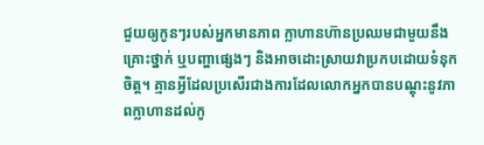ជួយឲ្យកូនៗរបស់អ្នកមានភាព ក្លាហានហ៊ានប្រឈមជាមួយនឹងគ្រោះថ្នាក់ ឬបញ្ហាផ្សេងៗ និងអាចដោះស្រាយវាប្រកបដោយទំនុកចិត្ត។ គ្មានអ្វីដែលប្រសើរជាងការដែលលោកអ្នកបានបណ្តុះនូវភាពក្លាហានដល់កូ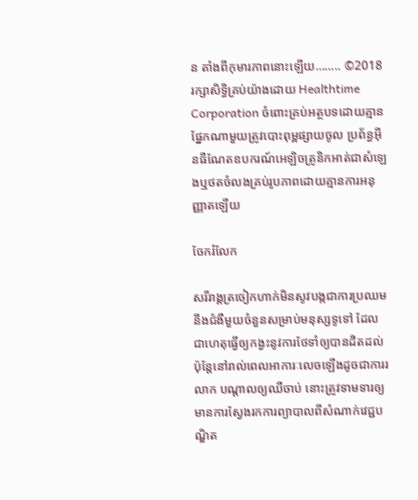ន តាំងពីកុមារភាពនោះឡើយ…….. ©2018 រក្សាសិទ្ធិគ្រប់យ៉ាងដោយ Healthtime Corporation ចំពោះគ្រប់អត្ថបទដោយគ្មានផ្នែកណាមួយត្រូវបោះពុម្ពផ្សាយចូល ប្រព័ន្ធអ៊ីនធឺណែតឧបករណ៍អេឡិចត្រូនិកអាត់ជាសំឡេងឬថតចំលងគ្រប់រូបភាពដោយគ្មានការអនុញ្ញាតឡើយ

ចែករំលែក

សរីរាង្គត្រចៀកហាក់មិនសូវបង្កជាការប្រឈមនឹងជំងឺមួយចំនួនសម្រាប់មនុស្សទូទៅ ដែលជាហេតុធ្វើឲ្យកង្វះនូវការថែទាំឲ្យបានដិតដល់ ប៉ុន្តែនៅរាល់ពេលអាការៈលេចឡើងដូចជាការរលាក បណ្តាលឲ្យឈឺចាប់ នោះត្រូវទាមទារឲ្យមានការស្វែងរកការព្យាបាលពីសំណាក់វេជ្ជបណ្ឌិត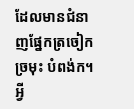ដែលមានជំនាញផ្នែកត្រចៀក ច្រមុះ បំពង់ក។ អ្វី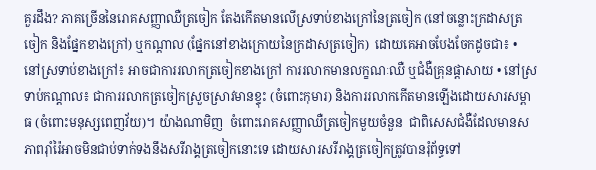គួរដឹង? ភាគច្រើននៃរោគសញ្ញាឈឺត្រចៀក តែងកើតមានលើស្រទាប់ខាងក្រៅនៃត្រចៀក (នៅចន្លោះក្រដាសត្រចៀក និងផ្នែកខាងក្រៅ) ឬកណ្តាល (ផ្នែកនៅខាងក្រោយនៃក្រដាសត្រចៀក)  ដោយគេអាចបែងចែកដូចជា៖ •  នៅស្រទាប់ខាងក្រៅ៖ អាចជាការរលាកត្រចៀកខាងក្រៅ ការរលាកមានលក្ខណៈឈឺ ឬជំងឺគ្រុនផ្តាសាយ • នៅស្រទាប់កណ្តាល៖ ជាការរលាកត្រចៀកស្រួចស្រាវមានខ្ទុះ (ចំពោះកុមារ) និងការរលាកកើតមានឡើងដោយសារសម្ពាធ (ចំពោះមនុស្សពេញវ័យ)។ យ៉ាងណាមិញ  ចំពោះរោគសញ្ញាឈឺត្រចៀកមួយចំនួន  ជាពិសេសជំងឺដែលមានសភាពរ៉ាំរ៉ៃអាចមិនជាប់ទាក់ទងនឹងសរីរាង្គត្រចៀកនោះទេ ដោយសារសរីរាង្គត្រចៀកត្រូវបានរុំព័ទ្ធទៅ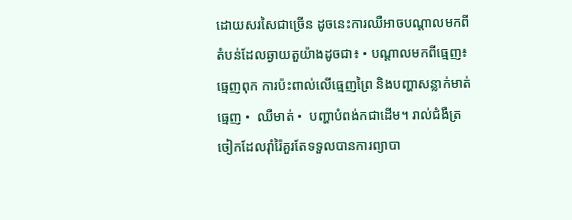ដោយសរសៃជាច្រើន ដូចនេះការឈឺអាចបណ្តាលមកពីតំបន់ដែលឆ្ងាយតួយ៉ាងដូចជា៖ • បណ្តាលមកពីធ្មេញ៖ ធ្មេញពុក ការប៉ះពាល់លើធ្មេញព្រៃ និងបញ្ហាសន្លាក់មាត់ធ្មេញ •  ឈឺមាត់ •  បញ្ហាបំពង់កជាដើម។ រាល់ជំងឺត្រចៀកដែលរ៉ាំរ៉ៃគួរតែទទួលបានការព្យាបា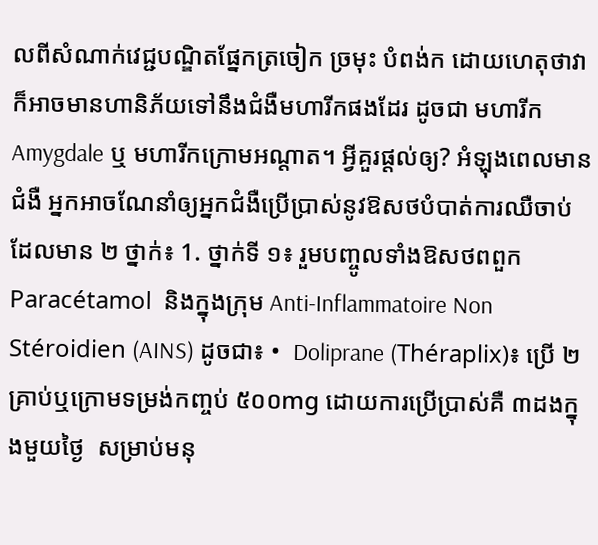លពីសំណាក់វេជ្ជបណ្ឌិតផ្នែកត្រចៀក ច្រមុះ បំពង់ក ដោយហេតុថាវាក៏អាចមានហានិភ័យទៅនឹងជំងឺមហារីកផងដែរ ដូចជា មហារីក Amygdale ឬ មហារីកក្រោមអណ្តាត។ អ្វីគួរផ្តល់ឲ្យ? អំឡុងពេលមានជំងឺ អ្នកអាចណែនាំឲ្យអ្នកជំងឺប្រើប្រាស់នូវឱសថបំបាត់ការឈឺចាប់ដែលមាន ២ ថ្នាក់៖ 1. ថ្នាក់ទី ១៖ រួមបញ្ចូលទាំងឱសថពពួក Paracétamol  និងក្នុងក្រុម Anti-Inflammatoire Non Stéroidien (AINS) ដូចជា៖ •  Doliprane (Théraplix)៖ ប្រើ ២គ្រាប់ឬក្រោមទម្រង់កញ្ចប់ ៥០០mg ដោយការប្រើប្រាស់គឺ ៣ដងក្នុងមួយថ្ងៃ  សម្រាប់មនុ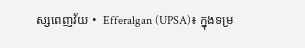ស្សពេញវ័យ •  Efferalgan (UPSA)៖ ក្នុងទម្រ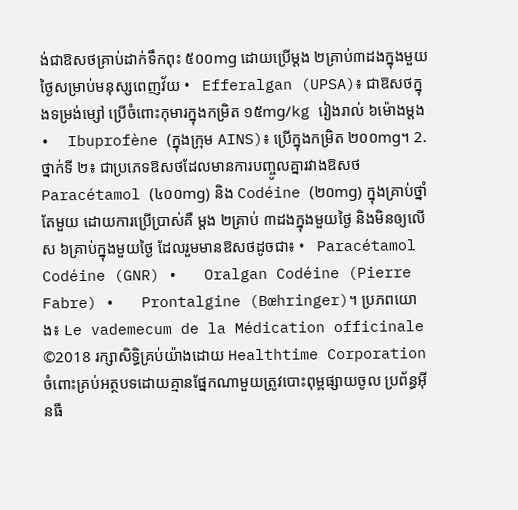ង់ជាឱសថគ្រាប់ដាក់ទឹកពុះ ៥០០mg ដោយប្រើម្តង ២គ្រាប់៣ដងក្នុងមួយថ្ងៃសម្រាប់មនុស្សពេញវ័យ •   Efferalgan (UPSA)៖ ជាឱសថក្នុងទម្រង់ម្សៅ ប្រើចំពោះកុមារក្នុងកម្រិត ១៥mg/kg រៀងរាល់ ៦ម៉ោងម្តង •  Ibuprofène (ក្នុងក្រុម AINS)៖ ប្រើក្នុងកម្រិត ២០០mg។ 2. ថ្នាក់ទី ២៖ ជាប្រភេទឱសថដែលមានការបញ្ចូលគ្នារវាងឱសថ Paracétamol (៤០០mg) និង Codéine (២០mg) ក្នុងគ្រាប់ថ្នាំតែមួយ ដោយការប្រើប្រាស់គឺ ម្តង ២គ្រាប់ ៣ដងក្នុងមួយថ្ងៃ និងមិនឲ្យលើស ៦គ្រាប់ក្នុងមួយថ្ងៃ ដែលរួមមានឱសថដូចជា៖ •   Paracétamol Codéine (GNR) •   Oralgan Codéine (Pierre Fabre) •   Prontalgine (Bœhringer)។ ប្រភពយោង៖ Le vademecum de la Médication officinale ©2018 រក្សាសិទ្ធិគ្រប់យ៉ាងដោយ Healthtime Corporation ចំពោះគ្រប់អត្ថបទដោយគ្មានផ្នែកណាមួយត្រូវបោះពុម្ពផ្សាយចូល ប្រព័ន្ធអ៊ីនធឺ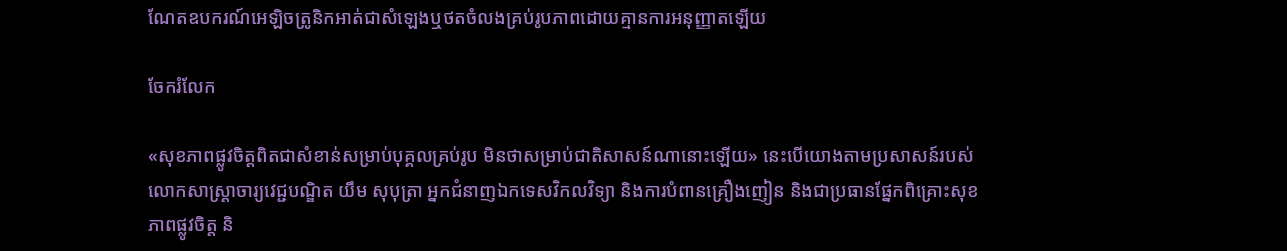ណែតឧបករណ៍អេឡិចត្រូនិកអាត់ជាសំឡេងឬថតចំលងគ្រប់រូបភាពដោយគ្មានការអនុញ្ញាតឡើយ

ចែករំលែក

«សុខភាពផ្លូវចិត្តពិតជាសំខាន់សម្រាប់បុគ្គលគ្រប់រូប មិនថាសម្រាប់ជាតិសាសន៍ណានោះឡើយ» នេះបើយោងតាមប្រសាសន៍របស់លោកសាស្ត្រាចារ្យវេជ្ជបណ្ឌិត យឹម សុបុត្រា អ្នកជំនាញឯកទេសវិកលវិទ្យា និងការបំពានគ្រឿងញៀន និងជាប្រធានផ្នែកពិគ្រោះសុខភាពផ្លូវចិត្ត និ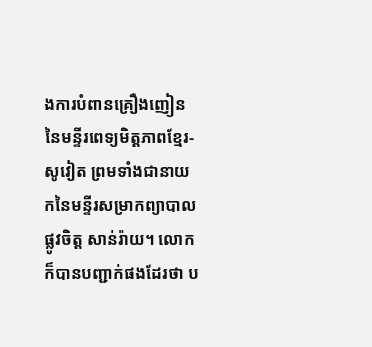ងការបំពានគ្រឿងញៀននៃមន្ទីរពេទ្យមិត្តភាពខ្មែរ-សូវៀត ព្រមទាំងជានាយកនៃមន្ទីរសម្រាកព្យាបាលផ្លូវចិត្ត សាន់រ៉ាយ។ លោកក៏បានបញ្ជាក់ផងដែរថា ប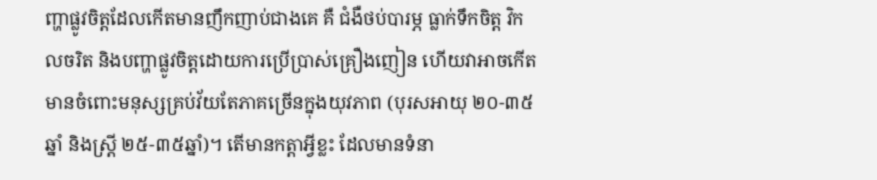ញ្ហាផ្លូវចិត្តដែលកើតមានញឹកញាប់ជាងគេ គឺ ជំងឺថប់បារម្ភ ធ្លាក់ទឹកចិត្ត វិកលចរិត និងបញ្ហាផ្លូវចិត្តដោយការប្រើប្រាស់គ្រឿងញៀន ហើយវាអាចកើតមានចំពោះមនុស្សគ្រប់វ័យតែភាគច្រើនក្នុងយុវភាព (បុរសអាយុ ២០-៣៥ ឆ្នាំ និងស្ត្រី ២៥-៣៥ឆ្នាំ)។ តើមានកត្តាអ្វីខ្លះ ដែលមានទំនា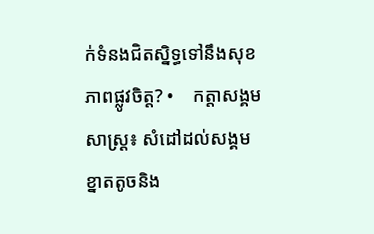ក់ទំនងជិតសិ្នទ្ធទៅនឹងសុខភាពផ្លូវចិត្ត? •    កត្តាសង្គមសាស្ត្រ៖ សំដៅដល់សង្គមខ្នាតតូចនិង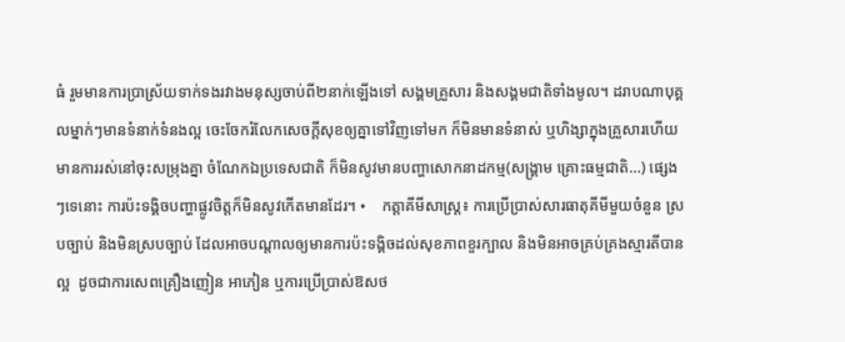ធំ រួមមានការប្រាស្រ័យទាក់ទងរវាងមនុស្សចាប់ពី២នាក់ឡើងទៅ សង្គមគ្រួសារ និងសង្គមជាតិទាំងមូល។ ដរាបណាបុគ្គលម្នាក់ៗមានទំនាក់ទំនងល្អ ចេះចែករំលែកសេចក្តីសុខឲ្យគ្នាទៅវិញទៅមក ក៏មិនមានទំនាស់ ឬហិង្សាក្នុងគ្រួសារហើយមានការរស់នៅចុះសម្រុងគ្នា ចំណែកឯប្រទេសជាតិ ក៏មិនសូវមានបញ្ហាសោកនាដកម្ម(សង្គ្រាម គ្រោះធម្មជាតិ…) ផ្សេងៗទេនោះ ការប៉ះទង្គិចបញ្ហាផ្លូវចិត្តក៏មិនសូវកើតមានដែរ។ •    កត្តាគីមីសាស្ត្រ៖ ការប្រើប្រាស់សារធាតុគីមីមួយចំនួន ស្របច្បាប់ និងមិនស្របច្បាប់ ដែលអាចបណ្តាលឲ្យមានការប៉ះទង្គិចដល់សុខភាពខួរក្បាល និងមិនអាចគ្រប់គ្រងស្មារតីបានល្អ  ដូចជាការសេពគ្រឿងញៀន អាភៀន ឬការប្រើប្រាស់ឱសថ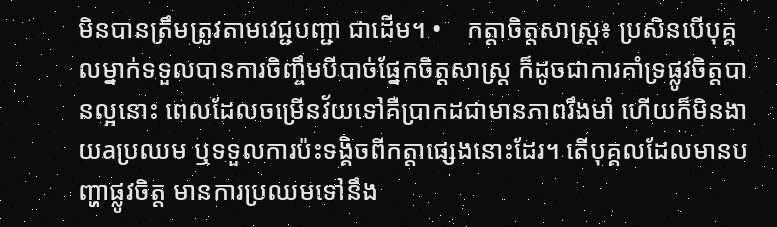មិនបានត្រឹមត្រូវតាមវេជ្ជបញ្ជា ជាដើម។ •    កត្តាចិត្តសាស្ត្រ៖ ប្រសិនបើបុគ្គលម្នាក់ទទួលបានការចិញ្ចឹមបីបាច់ផ្នែកចិត្តសាស្ត្រ ក៏ដូចជាការគាំទ្រផ្លូវចិត្តបានល្អនោះ ពេលដែលចម្រើនវ័យទៅគឺប្រាកដជាមានភាពរឹងមាំ ហើយក៏មិនងាយaប្រឈម ឬទទួលការប៉ះទង្គិចពីកត្តាផ្សេងនោះដែរ។ តើបុគ្គលដែលមានបញ្ហាផ្លូវចិត្ត មានការប្រឈមទៅនឹង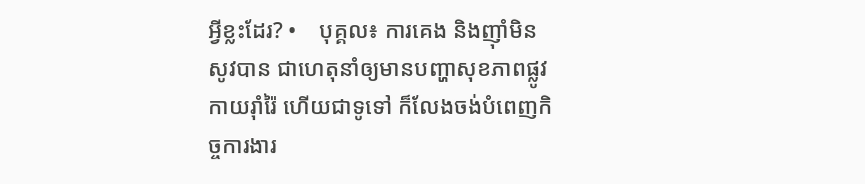អ្វីខ្លះដែរ? •    បុគ្គល៖ ការគេង និងញ៉ាំមិនសូវបាន ជាហេតុនាំឲ្យមានបញ្ហាសុខភាពផ្លូវកាយរ៉ាំរ៉ៃ ហើយជាទូទៅ ក៏លែងចង់បំពេញកិច្ចការងារ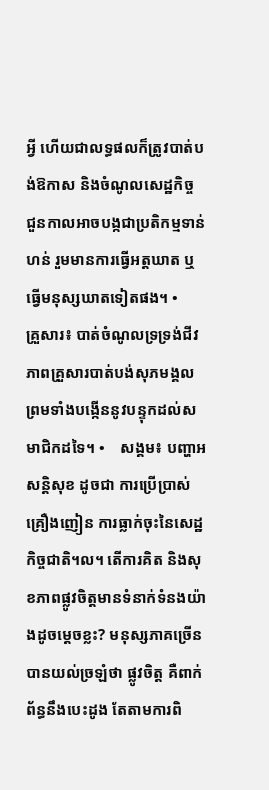អ្វី ហើយជាលទ្ធផលក៏ត្រូវបាត់បង់ឱកាស និងចំណូលសេដ្ឋកិច្ច ជួនកាលអាចបង្កជាប្រតិកម្មទាន់ហន់ រួមមានការធ្វើអត្តឃាត ឬធ្វើមនុស្សឃាតទៀតផង។ •    គ្រួសារ៖ បាត់ចំណូលទ្រទ្រង់ជីវភាពគ្រួសារបាត់បង់សុភមង្គល ព្រមទាំងបង្កើននូវបន្ទុកដល់សមាជិកដទៃ។ •    សង្គម៖ បញ្ហាអសន្តិសុខ ដូចជា ការប្រើប្រាស់គ្រឿងញៀន ការធ្លាក់ចុះនៃសេដ្ឋកិច្ចជាតិ។ល។ តើការគិត និងសុខភាពផ្លូវចិត្តមានទំនាក់ទំនងយ៉ាងដូចម្តេចខ្លះ? មនុស្សភាគច្រើនបានយល់ច្រឡំថា ផ្លូវចិត្ត គឺពាក់ព័ន្ធនឹងបេះដូង តែតាមការពិ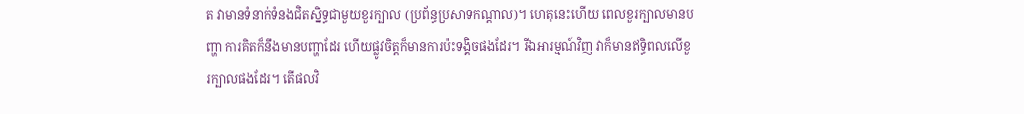ត វាមានទំនាក់ទំនងជិតស្និទ្ធជាមួយខួរក្បាល (ប្រព័ន្ធប្រសាទកណ្តាល)។ ហេតុនេះហើយ ពេលខួរក្បាលមានបញ្ហា ការគិតក៏នឹងមានបញ្ហាដែរ ហើយផ្លូវចិត្តក៏មានការប៉ះទង្គិចផងដែរ។ រីឯអារម្មណ៍វិញ វាក៏មានឥទ្ធិពលលើខួរក្បាលផងដែរ។ តើផលវិ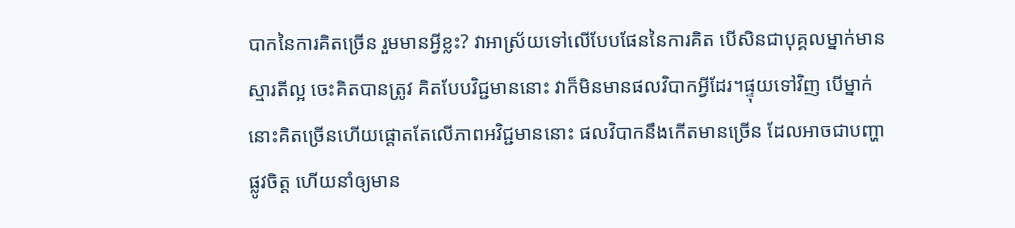បាកនៃការគិតច្រើន រួមមានអ្វីខ្លះ? វាអាស្រ័យទៅលើបែបផែននៃការគិត បើសិនជាបុគ្គលម្នាក់មានស្មារតីល្អ ចេះគិតបានត្រូវ គិតបែបវិជ្ជមាននោះ វាក៏មិនមានផលវិបាកអ្វីដែរ។ផ្ទុយទៅវិញ បើម្នាក់នោះគិតច្រើនហើយផ្តោតតែលើភាពអវិជ្ជមាននោះ ផលវិបាកនឹងកើតមានច្រើន ដែលអាចជាបញ្ហាផ្លូវចិត្ត ហើយនាំឲ្យមាន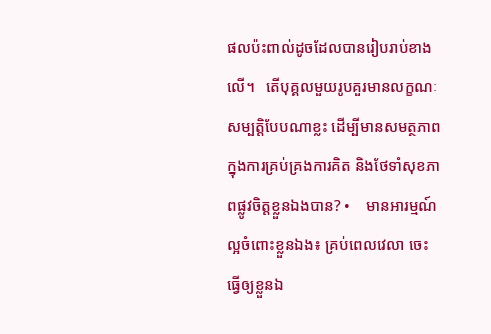ផលប៉ះពាល់ដូចដែលបានរៀបរាប់ខាងលើ។   តើបុគ្គលមួយរូបគួរមានលក្ខណៈសម្បត្តិបែបណាខ្លះ ដើម្បីមានសមត្ថភាពក្នុងការគ្រប់គ្រងការគិត និងថែទាំសុខភាពផ្លូវចិត្តខ្លួនឯងបាន? •    មានអារម្មណ៍ល្អចំពោះខ្លួនឯង៖ គ្រប់ពេលវេលា ចេះធ្វើឲ្យខ្លួនឯ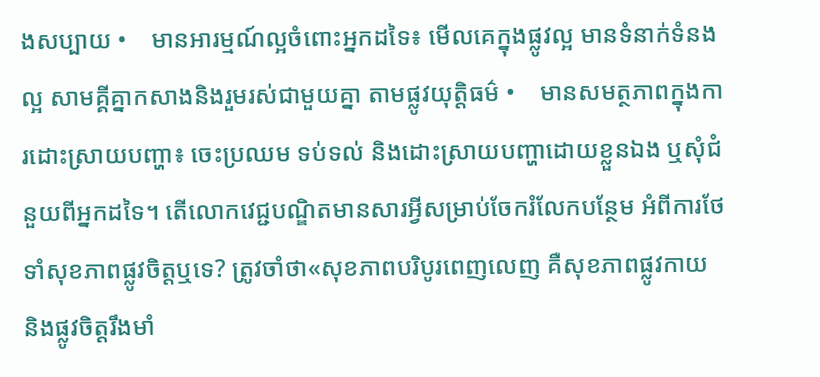ងសប្បាយ •    មានអារម្មណ៍ល្អចំពោះអ្នកដទៃ៖ មើលគេក្នុងផ្លូវល្អ មានទំនាក់ទំនងល្អ សាមគ្គីគ្នាកសាងនិងរួមរស់ជាមួយគ្នា តាមផ្លូវយុត្តិធម៌ •    មានសមត្ថភាពក្នុងការដោះស្រាយបញ្ហា៖ ចេះប្រឈម ទប់ទល់ និងដោះស្រាយបញ្ហាដោយខ្លួនឯង ឬសុំជំនួយពីអ្នកដទៃ។ តើលោកវេជ្ជបណ្ឌិតមានសារអ្វីសម្រាប់ចែករំលែកបន្ថែម អំពីការថែទាំសុខភាពផ្លូវចិត្តឬទេ? ត្រូវចាំថា«សុខភាពបរិបូរពេញលេញ គឺសុខភាពផ្លូវកាយ និងផ្លូវចិត្តរឹងមាំ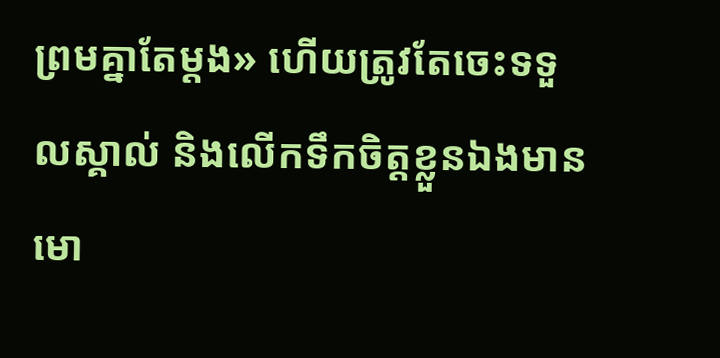ព្រមគ្នាតែម្តង» ហើយត្រូវតែចេះទទួលស្គាល់ និងលើកទឹកចិត្តខ្លួនឯងមានមោ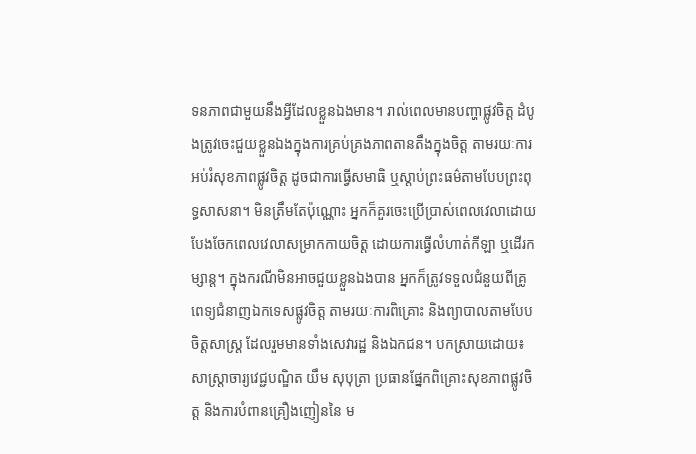ទនភាពជាមួយនឹងអ្វីដែលខ្លួនឯងមាន។ រាល់ពេលមានបញ្ហាផ្លូវចិត្ត ដំបូងត្រូវចេះជួយខ្លួនឯងក្នុងការគ្រប់គ្រងភាពតានតឹងក្នុងចិត្ត តាមរយៈការអប់រំសុខភាពផ្លូវចិត្ត ដូចជាការធ្វើសមាធិ ឬស្តាប់ព្រះធម៌តាមបែបព្រះពុទ្ធសាសនា។ មិនត្រឹមតែប៉ុណ្ណោះ អ្នកក៏គួរចេះប្រើប្រាស់ពេលវេលាដោយបែងចែកពេលវេលាសម្រាកកាយចិត្ត ដោយការធ្វើលំហាត់កីឡា ឬដើរកម្សាន្ត។ ក្នុងករណីមិនអាចជួយខ្លួនឯងបាន អ្នកក៏ត្រូវទទួលជំនួយពីគ្រូពេទ្យជំនាញឯកទេសផ្លូវចិត្ត តាមរយៈការពិគ្រោះ និងព្យាបាលតាមបែបចិត្តសាស្ត្រ ដែលរួមមានទាំងសេវារដ្ឋ និងឯកជន។ បកស្រាយដោយ៖ សាស្ត្រាចារ្យវេជ្ជបណ្ឌិត យឹម សុបុត្រា ប្រធានផ្នែកពិគ្រោះសុខភាពផ្លូវចិត្ត និងការបំពានគ្រឿងញៀននៃ ម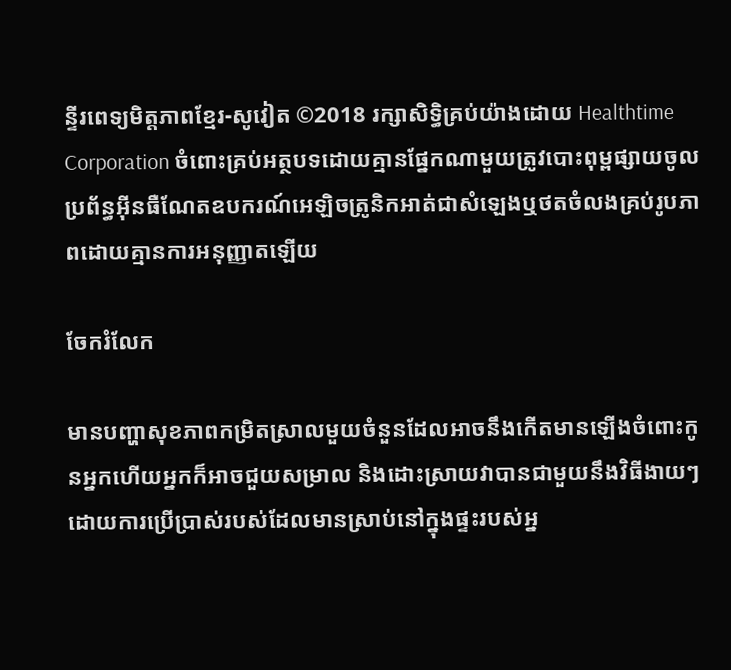ន្ទីរពេទ្យមិត្តភាពខ្មែរ-សូវៀត ©2018 រក្សាសិទ្ធិគ្រប់យ៉ាងដោយ Healthtime Corporation ចំពោះគ្រប់អត្ថបទដោយគ្មានផ្នែកណាមួយត្រូវបោះពុម្ពផ្សាយចូល ប្រព័ន្ធអ៊ីនធឺណែតឧបករណ៍អេឡិចត្រូនិកអាត់ជាសំឡេងឬថតចំលងគ្រប់រូបភាពដោយគ្មានការអនុញ្ញាតឡើយ

ចែករំលែក

មានបញ្ហាសុខភាពកម្រិតស្រាលមួយចំនួនដែលអាចនឹងកើតមានឡើងចំពោះកូនអ្នកហើយអ្នកក៏អាចជួយសម្រាល និងដោះស្រាយវាបានជាមួយនឹងវិធីងាយៗ ដោយការប្រើប្រាស់របស់ដែលមានស្រាប់នៅក្នុងផ្ទះរបស់អ្ន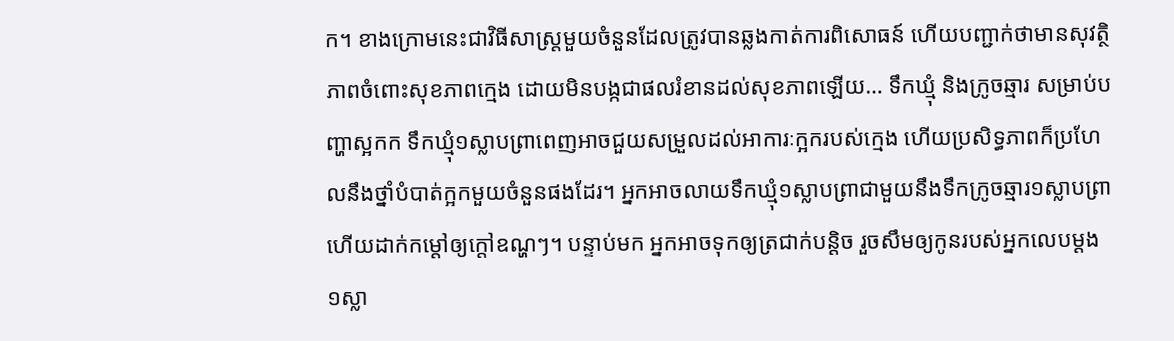ក។ ខាងក្រោមនេះជាវិធីសាស្ត្រមួយចំនួនដែលត្រូវបានឆ្លងកាត់ការពិសោធន៍ ហើយបញ្ជាក់ថាមានសុវត្ថិភាពចំពោះសុខភាពក្មេង ដោយមិនបង្កជាផលរំខានដល់សុខភាពឡើយ… ទឹកឃ្មុំ និងក្រូចឆ្មារ សម្រាប់បញ្ហាស្អកក ទឹកឃ្មុំ១ស្លាបព្រាពេញអាចជួយសម្រួលដល់អាការៈក្អករបស់ក្មេង ហើយប្រសិទ្ធភាពក៏ប្រហែលនឹងថ្នាំបំបាត់ក្អកមួយចំនួនផងដែរ។ អ្នកអាចលាយទឹកឃ្មុំ១ស្លាបព្រាជាមួយនឹងទឹកក្រូចឆ្មារ១ស្លាបព្រា ហើយដាក់កម្តៅឲ្យក្តៅឧណ្ហៗ។ បន្ទាប់មក អ្នកអាចទុកឲ្យត្រជាក់បន្តិច រួចសឹមឲ្យកូនរបស់អ្នកលេបម្តង១ស្លា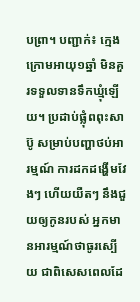បព្រា។ បញ្ជាក់៖ ក្មេងក្រោមអាយុ១ឆ្នាំ មិនគួរទទួលទានទឹកឃ្មុំឡើយ។ ប្រដាប់ផ្លុំពពុះសាប៊ូ សម្រាប់បញ្ហាថប់អារម្មណ៍ ការដកដង្ហើមវែងៗ ហើយយឺតៗ នឹងជួយឲ្យកូនរបស់ អ្នកមានអារម្មណ៍ថាធូរស្បើយ ជាពិសេសពេលដែ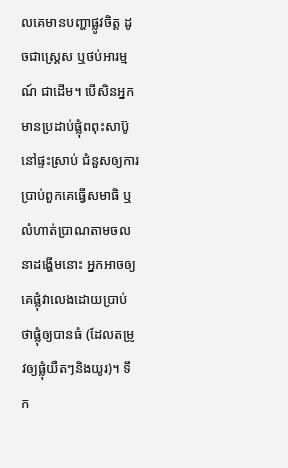លគេមានបញ្ហាផ្លូវចិត្ត ដូចជាស្ត្រេស ឬថប់អារម្មណ៍ ជាដើម។ បើសិនអ្នកមានប្រដាប់ផ្លុំពពុះសាប៊ូនៅផ្ទះស្រាប់ ជំនួសឲ្យការប្រាប់ពួកគេធ្វើសមាធិ ឬលំហាត់ប្រាណតាមចលនាដង្ហើមនោះ អ្នកអាចឲ្យគេផ្លុំវាលេងដោយប្រាប់ថាផ្លុំឲ្យបានធំ (ដែលតម្រូវឲ្យផ្លុំយឺតៗនិងយូរ)។ ទឹក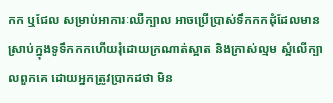កក ឬជែល សម្រាប់អាការៈឈឺក្បាល អាចប្រើប្រាស់ទឹកកកដុំដែលមានស្រាប់ក្នុងទូទឹកកកហើយរុំដោយក្រណាត់ស្អាត និងក្រាស់ល្មម ស្អំលើក្បាលពួកគេ ដោយអ្នកត្រូវប្រាកដថា មិន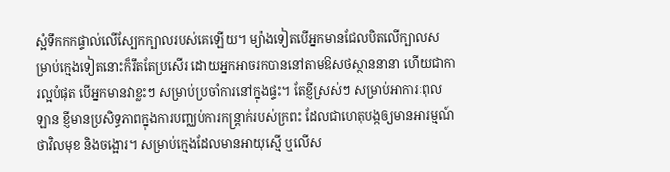ស្អំទឹកកកផ្ទាល់លើស្បែកក្បាលរបស់គេឡើយ។ ម្យ៉ាងទៀតបើអ្នកមានជែលបិតលើក្បាលសម្រាប់ក្មេងទៀតនោះក៏រឹតតែប្រសើរ ដោយអ្នកអាចរកបាននៅតាមឱសថស្ថាននានា ហើយជាការល្អបំផុត បើអ្នកមានវាខ្លះៗ សម្រាប់ប្រចាំការនៅក្នុងផ្ទះ។ តែខ្ញីស្រស់ៗ សម្រាប់អាការៈពុលឡាន ខ្ញីមានប្រសិទ្ធភាពក្នុងការបញ្ឈប់ការកន្ត្រាក់របស់ក្រពះ ដែលជាហេតុបង្កឲ្យមានអារម្មណ៍ថាវិលមុខ និងចង្អោរ។ សម្រាប់ក្មេងដែលមានអាយុស្មើ ឬលើស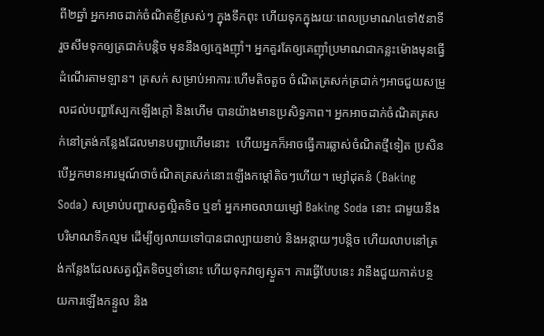ពី២ឆ្នាំ អ្នកអាចដាក់ចំណិតខ្ញីស្រស់ៗ ក្នុងទឹកពុះ ហើយទុកក្នុងរយៈពេលប្រមាណ៤ទៅ៥នាទី រួចសឹមទុកឲ្យត្រជាក់បន្តិច មុននឹងឲ្យក្មេងញ៉ាំ។ អ្នកគួរតែឲ្យគេញ៉ាំប្រមាណជាកន្លះម៉ោងមុនធ្វើដំណើរតាមឡាន។ ត្រសក់ សម្រាប់អាការៈហើមតិចតួច ចំណិតត្រសក់ត្រជាក់ៗអាចជួយសម្រួលដល់បញ្ហាស្បែកឡើងក្តៅ និងហើម បានយ៉ាងមានប្រសិទ្ធភាព។ អ្នកអាចដាក់ចំណិតត្រសក់នៅត្រង់កន្លែងដែលមានបញ្ហាហើមនោះ  ហើយអ្នកក៏អាចធ្វើការឆ្លាស់ចំណិតថ្មីទៀត ប្រសិនបើអ្នកមានអារម្មណ៍ថាចំណិតត្រសក់នោះឡើងកម្តៅតិចៗហើយ។ ម្សៅដុតនំ (Baking Soda) សម្រាប់បញ្ហាសត្វល្អិតទិច ឬខាំ អ្នកអាចលាយម្សៅ Baking Soda នោះ ជាមួយនឹងបរិមាណទឹកល្មម ដើម្បីឲ្យលាយទៅបានជាល្បាយខាប់ និងអន្តាយៗបន្តិច ហើយលាបនៅត្រង់កន្លែងដែលសត្វល្អិតទិចឬខាំនោះ ហើយទុកវាឲ្យស្ងួត។ ការធ្វើបែបនេះ វានឹងជួយកាត់បន្ថយការឡើងកន្ទួល និង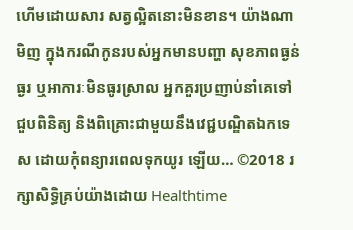ហើមដោយសារ សត្វល្អិតនោះមិនខាន។ យ៉ាងណាមិញ ក្នុងករណីកូនរបស់អ្នកមានបញ្ហា សុខភាពធ្ងន់ធ្ងរ ឬអាការៈមិនធូរស្រាល អ្នកគួរប្រញាប់នាំគេទៅជួបពិនិត្យ និងពិគ្រោះជាមួយនឹងវេជ្ជបណ្ឌិតឯកទេស ដោយកុំពន្យារពេលទុកយូរ ឡើយ… ©2018 រក្សាសិទ្ធិគ្រប់យ៉ាងដោយ Healthtime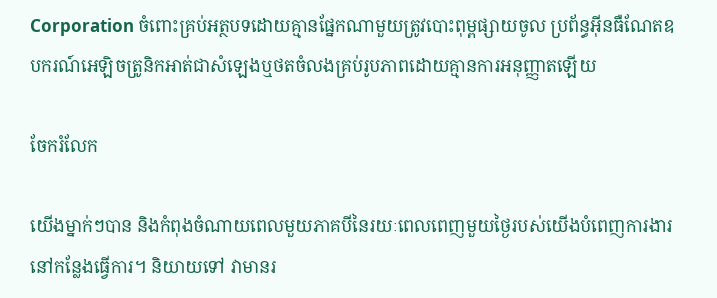Corporation ចំពោះគ្រប់អត្ថបទដោយគ្មានផ្នែកណាមួយត្រូវបោះពុម្ពផ្សាយចូល ប្រព័ន្ធអ៊ីនធឺណែតឧបករណ៍អេឡិចត្រូនិកអាត់ជាសំឡេងឬថតចំលងគ្រប់រូបភាពដោយគ្មានការអនុញ្ញាតឡើយ

ចែករំលែក

យើងម្នាក់ៗបាន និងកំពុងចំណាយពេលមួយភាគបីនៃរយៈពេលពេញមួយថ្ងៃរបស់យើងបំពេញការងារនៅកន្លែងធ្វើការ។ និយាយទៅ វាមានរ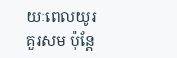យៈពេលយូរគួរសម ប៉ុន្តែ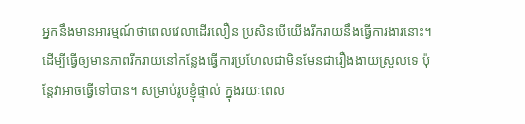អ្នកនឹងមានអារម្មណ៍ថាពេលវេលាដើរលឿន ប្រសិនបើយើងរីករាយនឹងធ្វើការងារនោះ។   ដើម្បីធ្វើឲ្យមានភាពរីករាយនៅកន្លែងធ្វើការប្រហែលជាមិនមែនជារឿងងាយស្រួលទេ ប៉ុន្តែវាអាចធ្វើទៅបាន។ សម្រាប់រូបខ្ញុំផ្ទាល់ ក្នុងរយៈពេល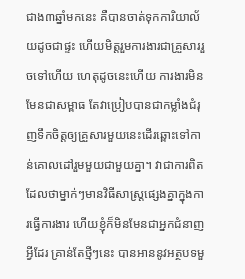ជាង៣ឆ្នាំមកនេះ គឺបានចាត់ទុកការិយាល័យដូចជាផ្ទះ ហើយមិត្តរួមការងារជាគ្រួសាររួចទៅហើយ ហេតុដូចនេះហើយ ការងារមិនមែនជាសម្ពាធ តែវាប្រៀបបានជាកម្លាំងជំរុញទឹកចិត្តឲ្យគ្រួសារមួយនេះដើរឆ្ពោះទៅកាន់គោលដៅរួមមួយជាមួយគ្នា។ វាជាការពិតដែលថាម្នាក់ៗមានវិធីសាស្រ្តផ្សេងគ្នាក្នុងការធ្វើការងារ ហើយខ្ញុំក៏មិនមែនជាអ្នកជំនាញអ្វីដែរ គ្រាន់តែថ្មីៗនេះ បានអាននូវអត្ថបទមួ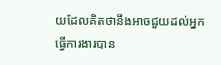យដែលគិតថានឹងអាចជួយដល់អ្នកធ្វើការងារបាន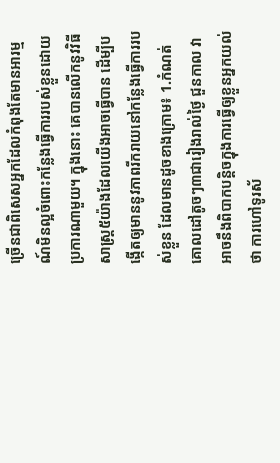ច្រើនជាពិសេសអ្នកដែលកំពុងតែមានអារម្មណ៍មិនល្អចំពោះកន្លែងធ្វើការរបស់ខ្លួនដោយប្រការណាមួយ។ ក្នុងនោះ គេបានលើកនូវវិធីសាស្ត្រ៥យ៉ាងដែលយើងអាចធ្វើបាន ដើម្បីបង្កើតឲ្យមាននូវភាពរីករាយនៅកន្លែងធ្វើការរបស់ខ្លួន ដែលមានដូចខាងក្រោម៖ 1.កំណត់គោលដៅតូចៗ៣ជារៀងរាល់ថ្ងៃ ជួនកាល វាអាចនឹងពិបាកបន្តិចក្នុងការធ្វើឲ្យខ្លួនអ្នកយល់ថា ការហៅទូរស័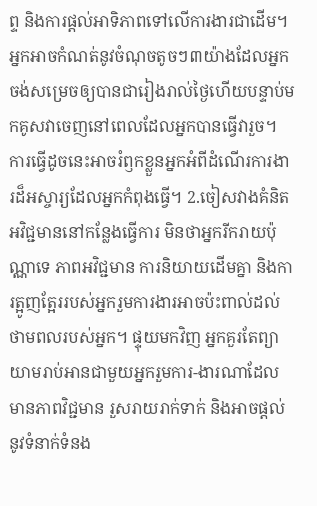ព្ទ និងការផ្តល់អាទិភាពទៅលើការងារជាដើម។ អ្នកអាចកំណត់នូវចំណុចតូចៗ៣យ៉ាងដែលអ្នកចង់សម្រេចឲ្យបានជារៀងរាល់ថ្ងៃហើយបន្ទាប់មកគូសវាចេញនៅពេលដែលអ្នកបានធ្វើវារួច។ ការធ្វើដូចនេះអាចរំឭកខ្លួនអ្នកអំពីដំណើរការងារដ៏អស្ចារ្យដែលអ្នកកំពុងធ្វើ។ 2.ចៀសវាងគំនិតអវិជ្ជមាននៅកន្លែងធ្វើការ មិនថាអ្នករីករាយប៉ុណ្ណាទេ ភាពអវិជ្ជមាន ការនិយាយដើមគ្នា និងការត្អូញត្អែររបស់អ្នករួមការងារអាចប៉ះពាល់ដល់ថាមពលរបស់អ្នក។ ផ្ទុយមកវិញ អ្នកគួរតែព្យាយាមរាប់អានជាមួយអ្នករួមការ-ងារណាដែលមានភាពវិជ្ជមាន រួសរាយរាក់ទាក់ និងអាចផ្តល់នូវទំនាក់ទំនង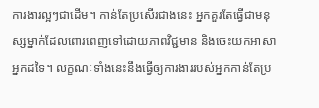ការងារល្អៗជាដើម។ កាន់តែប្រសើរជាងនេះ អ្នកគួរតែធ្វើជាមនុស្សម្នាក់ដែលពោរពេញទៅដោយភាពវិជ្ជមាន និងចេះយកអាសាអ្នកដទៃ។ លក្ខណៈទាំងនេះនឹងធ្វើឲ្យការងាររបស់អ្នកកាន់តែប្រ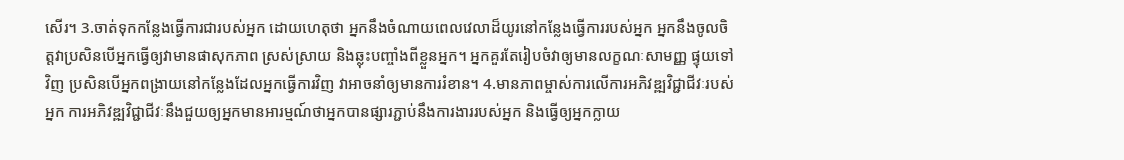សើរ។ 3.ចាត់ទុកកន្លែងធ្វើការជារបស់អ្នក ដោយហេតុថា អ្នកនឹងចំណាយពេលវេលាដ៏យូរនៅកន្លែងធ្វើការរបស់អ្នក អ្នកនឹងចូលចិត្តវាប្រសិនបើអ្នកធ្វើឲ្យវាមានផាសុកភាព ស្រស់ស្រាយ និងឆ្លុះបញ្ចាំងពីខ្លួនអ្នក។ អ្នកគួរតែរៀបចំវាឲ្យមានលក្ខណៈសាមញ្ញ ផ្ទុយទៅវិញ ប្រសិនបើអ្នកពង្រាយនៅកន្លែងដែលអ្នកធ្វើការវិញ វាអាចនាំឲ្យមានការរំខាន។ 4.មានភាពម្ចាស់ការលើការអភិវឌ្ឍវិជ្ជាជីវៈរបស់អ្នក ការអភិវឌ្ឍវិជ្ជាជីវៈនឹងជួយឲ្យអ្នកមានអារម្មណ៍ថាអ្នកបានផ្សារភ្ជាប់នឹងការងាររបស់អ្នក និងធ្វើឲ្យអ្នកក្លាយ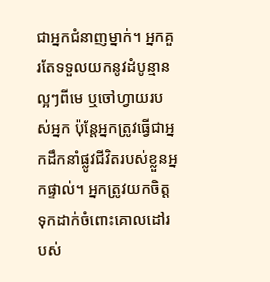ជាអ្នកជំនាញម្នាក់។ អ្នកគួរតែទទួលយកនូវដំបូន្មានល្អៗពីមេ ឬចៅហ្វាយរបស់អ្នក ប៉ុន្តែអ្នកត្រូវធ្វើជាអ្នកដឹកនាំផ្លូវជីវិតរបស់ខ្លួនអ្នកផ្ទាល់។ អ្នកត្រូវយកចិត្តទុកដាក់ចំពោះគោលដៅរបស់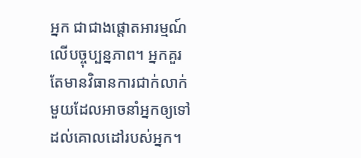អ្នក ជាជាងផ្តោតអារម្មណ៍លើបច្ចុប្បន្នភាព។ អ្នកគួរតែមានវិធានការជាក់លាក់មួយដែលអាចនាំអ្នកឲ្យទៅដល់គោលដៅរបស់អ្នក។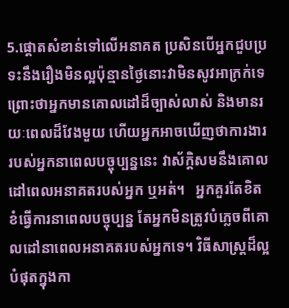5.ផ្ដោតសំខាន់ទៅលើអនាគត ប្រសិនបើអ្នកជួបប្រទះនឹងរឿងមិនល្អប៉ុន្មានថ្ងៃនោះវាមិនសូវអាក្រក់ទេ ព្រោះថាអ្នកមានគោលដៅដ៏ច្បាស់លាស់ និងមានរយៈពេលដ៏វែងមួយ ហើយអ្នកអាចឃើញថាការងាររបស់អ្នកនាពេលបច្ចុប្បន្ននេះ វាស័ក្តិសមនឹងគោលដៅពេលអនាគតរបស់អ្នក ឬអត់។   អ្នកគួរតែខិតខំធ្វើការនាពេលបច្ចុប្បន្ន តែអ្នកមិនត្រូវបំភ្លេចពីគោលដៅនាពេលអនាគតរបស់អ្នកទេ។ វិធីសាស្ត្រដ៏ល្អបំផុតក្នុងកា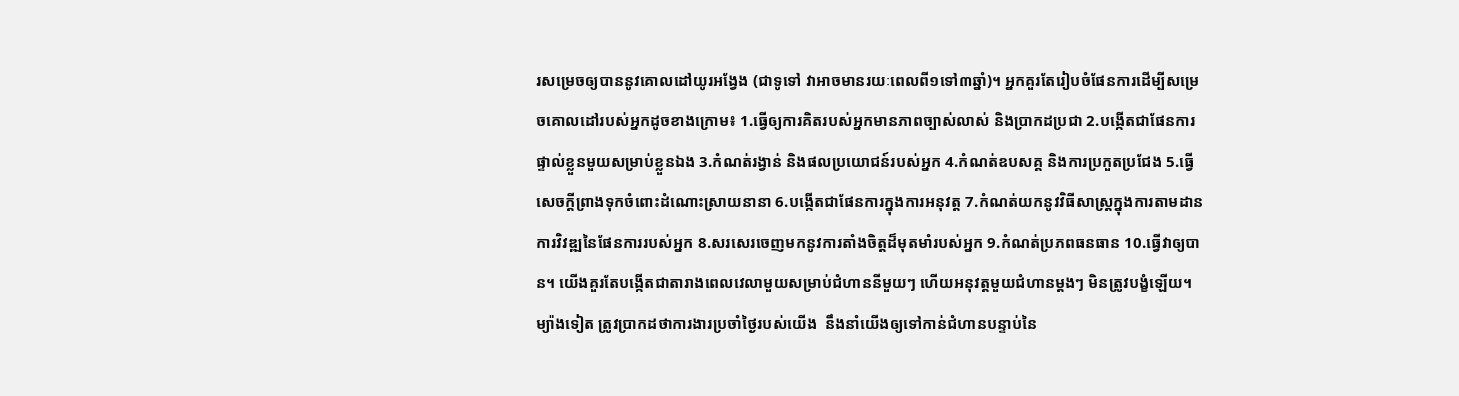រសម្រេចឲ្យបាននូវគោលដៅយូរអង្វែង (ជាទូទៅ វាអាចមានរយៈពេលពី១ទៅ៣ឆ្នាំ)។ អ្នកគួរតែរៀបចំផែនការដើម្បីសម្រេចគោលដៅរបស់អ្នកដូចខាងក្រោម៖ 1.ធ្វើឲ្យការគិតរបស់អ្នកមានភាពច្បាស់លាស់ និងប្រាកដប្រជា 2.បង្កើតជាផែនការផ្ទាល់ខ្លួនមួយសម្រាប់ខ្លួនឯង 3.កំណត់រង្វាន់ និងផលប្រយោជន៍របស់អ្នក 4.កំណត់ឧបសគ្គ និងការប្រកួតប្រជែង 5.ធ្វើសេចក្ដីព្រាងទុកចំពោះដំណោះស្រាយនានា 6.បង្កើតជាផែនការក្នុងការអនុវត្ត 7.កំណត់យកនូវវិធីសាស្រ្តក្នុងការតាមដានការវិវឌ្ឍនៃផែនការរបស់អ្នក 8.សរសេរចេញមកនូវការតាំងចិត្តដ៏មុតមាំរបស់អ្នក 9.កំណត់ប្រភពធនធាន 10.ធ្វើវាឲ្យបាន។ យើងគួរតែបង្កើតជាតារាងពេលវេលាមួយសម្រាប់ជំហាននីមួយៗ ហើយអនុវត្តមួយជំហានម្ដងៗ មិនត្រូវបង្ខំឡើយ។ ម្យ៉ាងទៀត ត្រូវប្រាកដថាការងារប្រចាំថ្ងៃរបស់យើង  នឹងនាំយើងឲ្យទៅកាន់ជំហានបន្ទាប់នៃ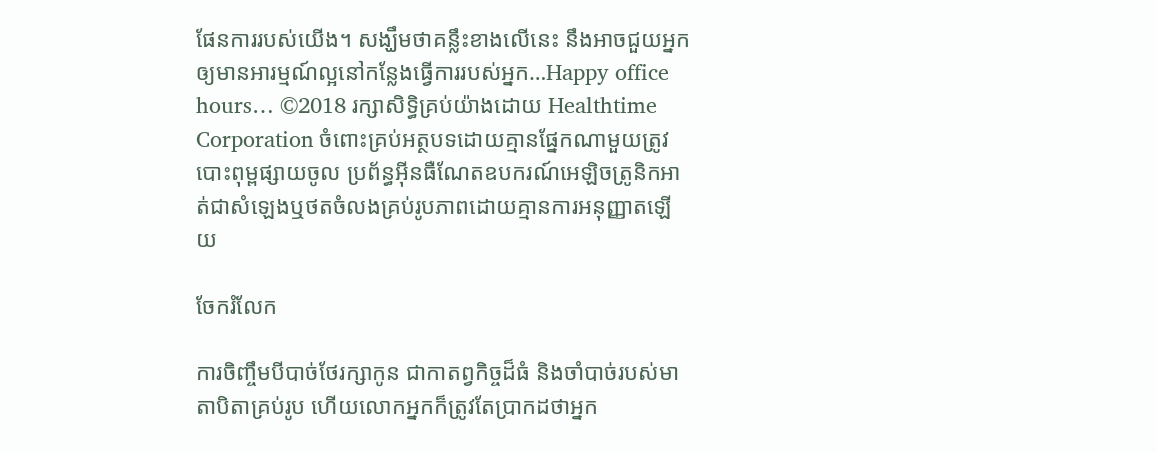ផែនការរបស់យើង។ សង្ឃឹមថាគន្លឹះខាងលើនេះ នឹងអាចជួយអ្នកឲ្យមានអារម្មណ៍ល្អនៅកន្លែងធ្វើការរបស់អ្នក…Happy office hours… ©2018 រក្សាសិទ្ធិគ្រប់យ៉ាងដោយ Healthtime Corporation ចំពោះគ្រប់អត្ថបទដោយគ្មានផ្នែកណាមួយត្រូវបោះពុម្ពផ្សាយចូល ប្រព័ន្ធអ៊ីនធឺណែតឧបករណ៍អេឡិចត្រូនិកអាត់ជាសំឡេងឬថតចំលងគ្រប់រូបភាពដោយគ្មានការអនុញ្ញាតឡើយ

ចែករំលែក

ការចិញ្ចឹមបីបាច់ថែរក្សាកូន ជាកាតព្វកិច្ចដ៏ធំ និងចាំបាច់របស់មាតាបិតាគ្រប់រូប ហើយលោកអ្នកក៏ត្រូវតែប្រាកដថាអ្នក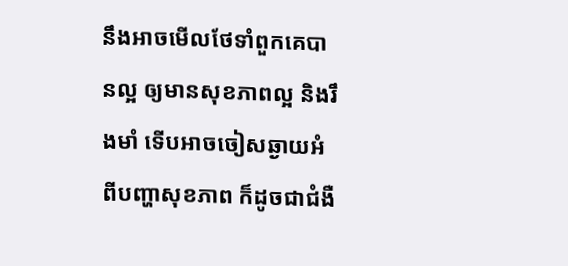នឹងអាចមើលថែទាំពួកគេបានល្អ ឲ្យមានសុខភាពល្អ និងរឹងមាំ ទើបអាចចៀសឆ្ងាយអំពីបញ្ហាសុខភាព ក៏ដូចជាជំងឺ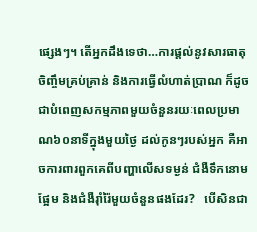ផ្សេងៗ។ តើអ្នកដឹងទេថា…ការផ្តល់នូវសារធាតុចិញ្ចឹមគ្រប់គ្រាន់ និងការធ្វើលំហាត់ប្រាណ ក៏ដូចជាបំពេញសកម្មភាពមួយចំនួនរយៈពេលប្រមាណ៦០នាទីក្នុងមួយថ្ងៃ ដល់កូនៗរបស់អ្នក គឺអាចការពារពួកគេពីបញ្ហាលើសទម្ងន់ ជំងឺទឹកនោមផ្អែម និងជំងឺរ៉ាំរ៉ៃមួយចំនួនផងដែរ?   បើសិនជា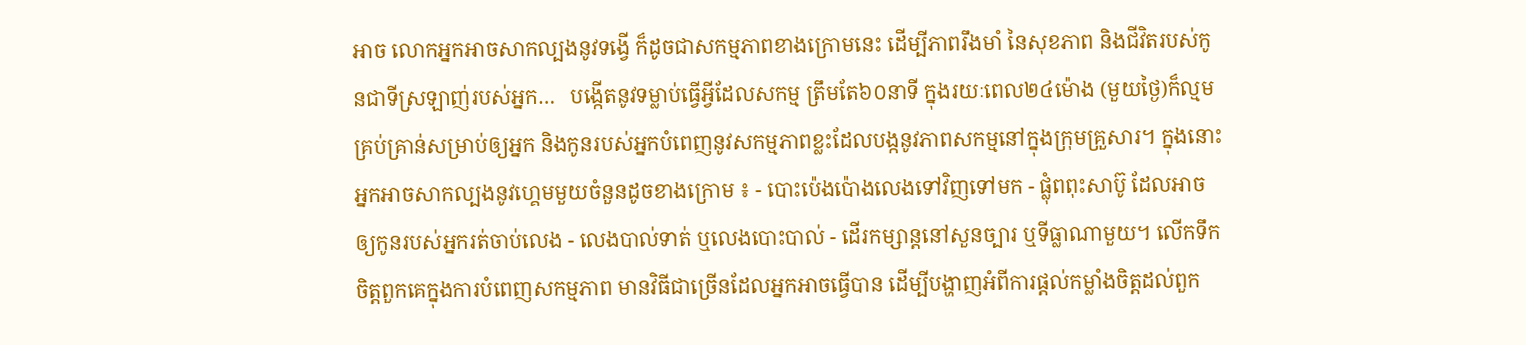អាច លោកអ្នកអាចសាកល្បងនូវទង្វើ ក៏ដូចជាសកម្មភាពខាងក្រោមនេះ ដើម្បីភាពរឹងមាំ នៃសុខភាព និងជីវិតរបស់កូនជាទីស្រឡាញ់របស់អ្នក…   បង្កើតនូវទម្លាប់ធ្វើអ្វីដែលសកម្ម ត្រឹមតែ៦០នាទី ក្នុងរយៈពេល២៤ម៉ោង (មួយថ្ងៃ)ក៏ល្មមគ្រប់គ្រាន់សម្រាប់ឲ្យអ្នក និងកូនរបស់អ្នកបំពេញនូវសកម្មភាពខ្លះដែលបង្កនូវភាពសកម្មនៅក្នុងក្រុមគ្រួសារ។ ក្នុងនោះ អ្នកអាចសាកល្បងនូវហ្គេមមួយចំនួនដូចខាងក្រោម ៖ - បោះប៉េងប៉ោងលេងទៅវិញទៅមក - ផ្លុំពពុះសាប៊ូ ដែលអាចឲ្យកូនរបស់អ្នករត់ចាប់លេង - លេងបាល់ទាត់ ឬលេងបោះបាល់ - ដើរកម្សាន្តនៅសួនច្បារ ឬទីធ្លាណាមួយ។ លើកទឹកចិត្តពួកគេក្នុងការបំពេញសកម្មភាព មានវិធីជាច្រើនដែលអ្នកអាចធ្វើបាន ដើម្បីបង្ហាញអំពីការផ្តល់កម្លាំងចិត្តដល់ពួក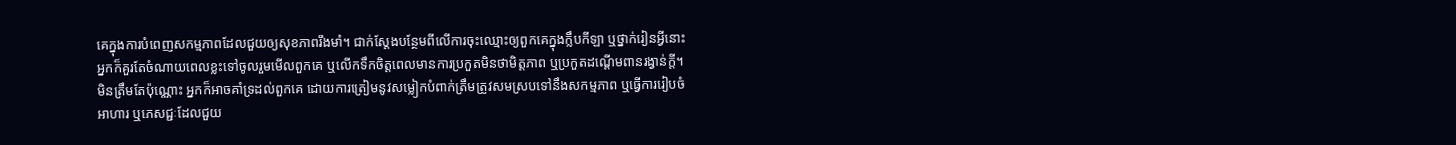គេក្នុងការបំពេញសកម្មភាពដែលជួយឲ្យសុខភាពរឹងមាំ។ ជាក់ស្តែងបន្ថែមពីលើការចុះឈ្មោះឲ្យពួកគេក្នុងក្លឹបកីឡា ឬថ្នាក់រៀនអ្វីនោះ អ្នកក៏គួរតែចំណាយពេលខ្លះទៅចូលរួមមើលពួកគេ ឬលើកទឹកចិត្តពេលមានការប្រកួតមិនថាមិត្តភាព ឬប្រកួតដណ្តើមពានរង្វាន់ក្តី។ មិនត្រឹមតែប៉ុណ្ណោះ អ្នកក៏អាចគាំទ្រដល់ពួកគេ ដោយការត្រៀមនូវសម្លៀកបំពាក់ត្រឹមត្រូវសមស្របទៅនឹងសកម្មភាព ឬធ្វើការរៀបចំអាហារ ឬភេសជ្ជៈដែលជួយ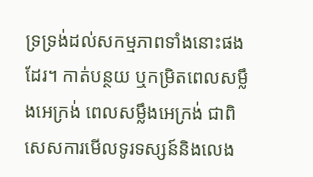ទ្រទ្រង់ដល់សកម្មភាពទាំងនោះផងដែរ។ កាត់បន្ថយ ឬកម្រិតពេលសម្លឹងអេក្រង់ ពេលសម្លឹងអេក្រង់ ជាពិសេសការមើលទូរទស្សន៍និងលេង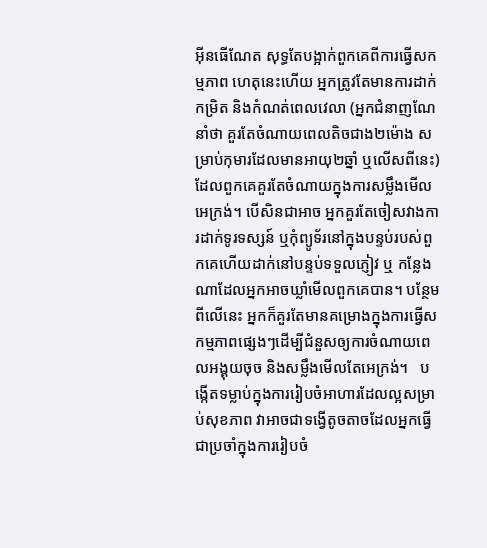អុីនធើណែត សុទ្ធតែបង្អាក់ពួកគេពីការធ្វើសកម្មភាព ហេតុនេះហើយ អ្នកត្រូវតែមានការដាក់កម្រិត និងកំណត់ពេលវេលា (អ្នកជំនាញណែនាំថា គួរតែចំណាយពេលតិចជាង២ម៉ោង សម្រាប់កុមារដែលមានអាយុ២ឆ្នាំ ឬលើសពីនេះ)ដែលពួកគេគួរតែចំណាយក្នុងការសម្លឹងមើលអេក្រង់។ បើសិនជាអាច អ្នកគួរតែចៀសវាងការដាក់ទូរទស្សន៍ ឬកុំព្យូទ័រនៅក្នុងបន្ទប់របស់ពួកគេហើយដាក់នៅបន្ទប់ទទួលភ្ញៀវ ឬ កន្លែងណាដែលអ្នកអាចឃ្លាំមើលពួកគេបាន។ បន្ថែមពីលើនេះ អ្នកក៏គួរតែមានគម្រោងក្នុងការធ្វើសកម្មភាពផ្សេងៗដើម្បីជំនួសឲ្យការចំណាយពេលអង្គុយចុច និងសម្លឹងមើលតែអេក្រង់។   បង្កើតទម្លាប់ក្នុងការរៀបចំអាហារដែលល្អសម្រាប់សុខភាព វាអាចជាទង្វើតូចតាចដែលអ្នកធ្វើជាប្រចាំក្នុងការរៀបចំ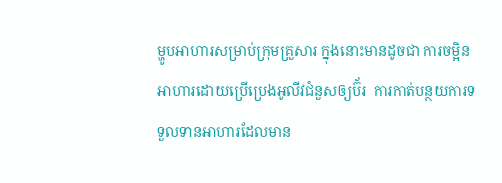ម្ហូបអាហារសម្រាប់ក្រុមគ្រួសារ ក្នុងនោះមានដូចជា ការចម្អិនអាហារដោយប្រើប្រេងអូលីវជំនួសឲ្យប៊័រ  ការកាត់បន្ថយការទទួលទានអាហារដែលមាន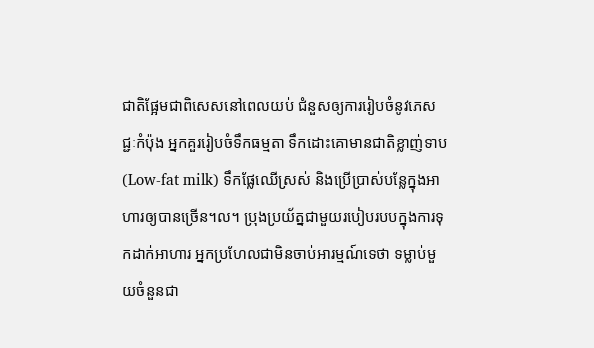ជាតិផ្អែមជាពិសេសនៅពេលយប់ ជំនួសឲ្យការរៀបចំនូវភេសជ្ជៈកំប៉ុង អ្នកគួររៀបចំទឹកធម្មតា ទឹកដោះគោមានជាតិខ្លាញ់ទាប(Low-fat milk) ទឹកផ្លែឈើស្រស់ និងប្រើប្រាស់បន្លែក្នុងអាហារឲ្យបានច្រើន។ល។ ប្រុងប្រយ័ត្នជាមួយរបៀបរបបក្នុងការទុកដាក់អាហារ អ្នកប្រហែលជាមិនចាប់អារម្មណ៍ទេថា ទម្លាប់មួយចំនួនជា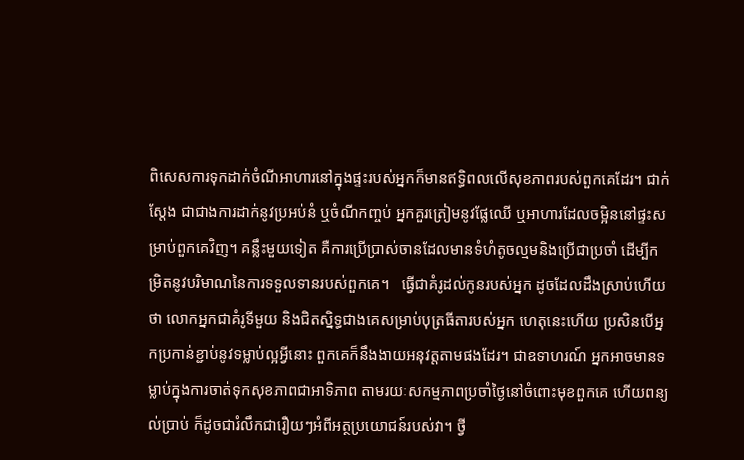ពិសេសការទុកដាក់ចំណីអាហារនៅក្នុងផ្ទះរបស់អ្នកក៏មានឥទ្ធិពលលើសុខភាពរបស់ពួកគេដែរ។ ជាក់ស្តែង ជាជាងការដាក់នូវប្រអប់នំ ឬចំណីកញ្ចប់ អ្នកគួរត្រៀមនូវផ្លែឈើ ឬអាហារដែលចម្អិននៅផ្ទះសម្រាប់ពួកគេវិញ។ គន្លឹះមួយទៀត គឺការប្រើប្រាស់ចានដែលមានទំហំតូចល្មមនិងប្រើជាប្រចាំ ដើម្បីកម្រិតនូវបរិមាណនៃការទទួលទានរបស់ពួកគេ។   ធ្វើជាគំរូដល់កូនរបស់អ្នក ដូចដែលដឹងស្រាប់ហើយថា លោកអ្នកជាគំរូទីមួយ និងជិតស្និទ្ធជាងគេសម្រាប់បុត្រធីតារបស់អ្នក ហេតុនេះហើយ ប្រសិនបើអ្នកប្រកាន់ខ្ជាប់នូវទម្លាប់ល្អអ្វីនោះ ពួកគេក៏នឹងងាយអនុវត្តតាមផងដែរ។ ជាឧទាហរណ៍ អ្នកអាចមានទម្លាប់ក្នុងការចាត់ទុកសុខភាពជាអាទិភាព តាមរយៈសកម្មភាពប្រចាំថ្ងៃនៅចំពោះមុខពួកគេ ហើយពន្យល់ប្រាប់ ក៏ដូចជារំលឹកជារឿយៗអំពីអត្ថប្រយោជន៍របស់វា។ ថ្វី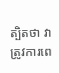ត្បិតថា វាត្រូវការពេ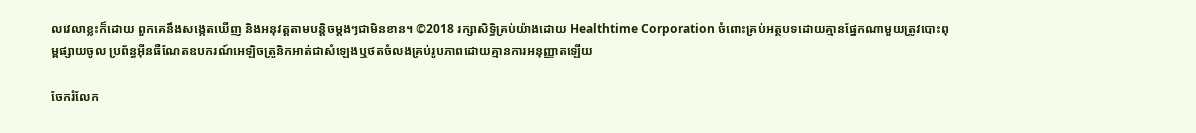លវេលាខ្លះក៏ដោយ ពួកគេនឹងសង្កេតឃើញ និងអនុវត្តតាមបន្តិចម្តងៗជាមិនខាន។ ©2018 រក្សាសិទ្ធិគ្រប់យ៉ាងដោយ Healthtime Corporation ចំពោះគ្រប់អត្ថបទដោយគ្មានផ្នែកណាមួយត្រូវបោះពុម្ពផ្សាយចូល ប្រព័ន្ធអ៊ីនធឺណែតឧបករណ៍អេឡិចត្រូនិកអាត់ជាសំឡេងឬថតចំលងគ្រប់រូបភាពដោយគ្មានការអនុញ្ញាតឡើយ

ចែករំលែក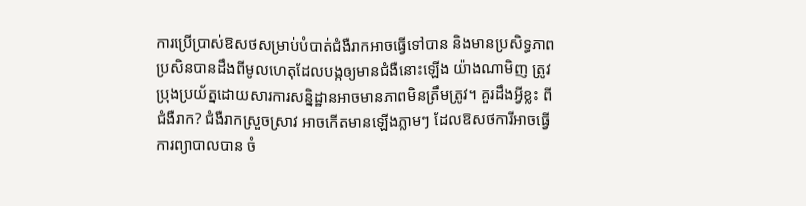ការប្រើប្រាស់ឱសថសម្រាប់បំបាត់ជំងឺរាកអាចធ្វើទៅបាន និងមានប្រសិទ្ធភាព ប្រសិនបានដឹងពីមូលហេតុដែលបង្កឲ្យមានជំងឺនោះឡើង យ៉ាងណាមិញ ត្រូវប្រុងប្រយ័ត្នដោយសារការសន្និដ្ឋានអាចមានភាពមិនត្រឹមត្រូវ។ គួរដឹងអ្វីខ្លះ ពីជំងឺរាក? ជំងឺរាកស្រួចស្រាវ អាចកើតមានឡើងភ្លាមៗ ដែលឱសថការីអាចធ្វើការព្យាបាលបាន ចំ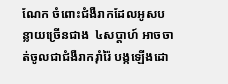ណែក ចំពោះជំងឺរាកដែលអូសបន្លាយច្រើនជាង  ៤សប្តាហ៍ អាចចាត់ចូលជាជំងឺរាករ៉ាំរ៉ៃ បង្កឡើងដោ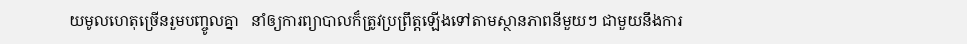យមូលហេតុច្រើនរួមបញ្ចូលគ្នា   នាំឲ្យការព្យាបាលក៏ត្រូវប្រព្រឹត្តឡើងទៅតាមស្ថានភាពនីមួយៗ ជាមួយនឹងការ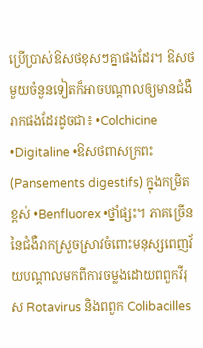ប្រើប្រាស់ឱសថខុសៗគ្នាផងដែរ។ ឱសថមួយចំនួនទៀតក៏អាចបណ្តាលឲ្យមានជំងឺរាកផងដែរដូចជា៖ •Colchicine •Digitaline •ឱសថពាសក្រពះ (Pansements digestifs) ក្នុងកម្រិតខ្ពស់ •Benfluorex •ថ្នាំផ្សះ។ ភាគច្រើននៃជំងឺរាកស្រួចស្រាវចំពោះមនុស្សពេញវ័យបណ្តាលមកពីការចម្លងដោយពពួកវីរុស Rotavirus និងពពួក Colibacilles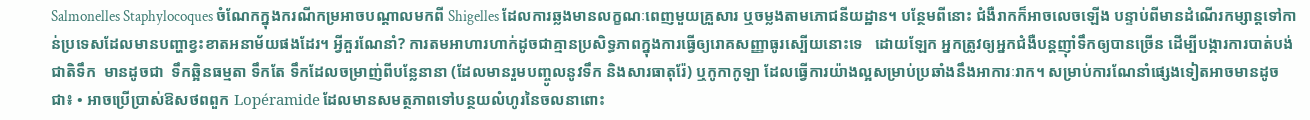Salmonelles Staphylocoques ចំណែកក្នុងករណីកម្រអាចបណ្តាលមកពី Shigelles ដែលការឆ្លងមានលក្ខណៈពេញមួយគ្រួសារ ឬចម្លងតាមភោជនីយដ្ឋាន។ បន្ថែមពីនោះ ជំងឺរាកក៏អាចលេចឡើង បន្ទាប់ពីមានដំណើរកម្សាន្តទៅកាន់ប្រទេសដែលមានបញ្ហាខ្វះខាតអនាម័យផងដែរ។ អ្វីគួរណែនាំ? ការតមអាហារហាក់ដូចជាគ្មានប្រសិទ្ធភាពក្នុងការធ្វើឲ្យរោគសញ្ញាធូរស្បើយនោះទេ   ដោយឡែក អ្នកត្រូវឲ្យអ្នកជំងឺបន្តញ៉ាំទឹកឲ្យបានច្រើន ដើម្បីបង្ការការបាត់បង់ជាតិទឹក  មានដូចជា  ទឹកឆ្អិនធម្មតា ទឹកតែ ទឹកដែលចម្រាញ់ពីបន្លែនានា (ដែលមានរួមបញ្ចូលនូវទឹក និងសារធាតុរ៉ែ) ឬកូកាកូឡា ដែលធ្វើការយ៉ាងល្អសម្រាប់ប្រឆាំងនឹងអាការៈរាក។ សម្រាប់ការណែនាំផ្សេងទៀតអាចមានដូចជា៖ • អាចប្រើប្រាស់ឱសថពពួក Lopéramide ដែលមានសមត្ថភាពទៅបន្ថយលំហូរនៃចលនាពោះ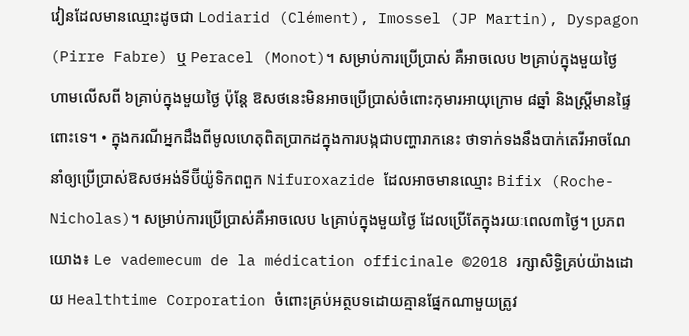វៀនដែលមានឈ្មោះដូចជា Lodiarid (Clément), Imossel (JP Martin), Dyspagon (Pirre Fabre) ឬ Peracel (Monot)។ សម្រាប់ការប្រើប្រាស់ គឺអាចលេប ២គ្រាប់ក្នុងមួយថ្ងៃ ហាមលើសពី ៦គ្រាប់ក្នុងមួយថ្ងៃ ប៉ុន្តែ ឱសថនេះមិនអាចប្រើប្រាស់ចំពោះកុមារអាយុក្រោម ៨ឆ្នាំ និងស្រ្តីមានផ្ទៃពោះទេ។ • ក្នុងករណីអ្នកដឹងពីមូលហេតុពិតប្រាកដក្នុងការបង្កជាបញ្ហារាកនេះ ថាទាក់ទងនឹងបាក់តេរីអាចណែនាំឲ្យប្រើប្រាស់ឱសថអង់ទីប៊ីយ៉ូទិកពពួក Nifuroxazide ដែលអាចមានឈ្មោះ Bifix (Roche-Nicholas)។ សម្រាប់ការប្រើប្រាស់គឺអាចលេប ៤គ្រាប់ក្នុងមួយថ្ងៃ ដែលប្រើតែក្នុងរយៈពេល៣ថ្ងៃ។ ប្រភពយោង៖ Le vademecum de la médication officinale ©2018 រក្សាសិទ្ធិគ្រប់យ៉ាងដោយ Healthtime Corporation ចំពោះគ្រប់អត្ថបទដោយគ្មានផ្នែកណាមួយត្រូវ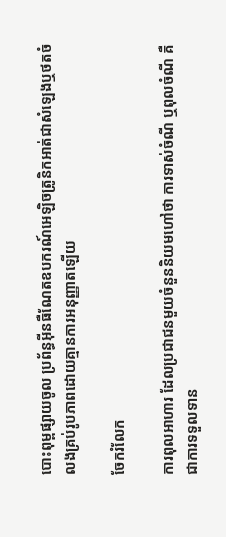បោះពុម្ពផ្សាយចូល ប្រព័ន្ធអ៊ីនធឺណែតឧបករណ៍អេឡិចត្រូនិកអាត់ជាសំឡេងឬថតចំលងគ្រប់រូបភាពដោយគ្មានការអនុញ្ញាតឡើយ

ចែករំលែក

ការពុលអាហារ ដែលប្រជាជនមួយចំនួននិយមហៅថា ការទាស់ចំណី ឬពុលចំណី គឺជាការទទួលទាន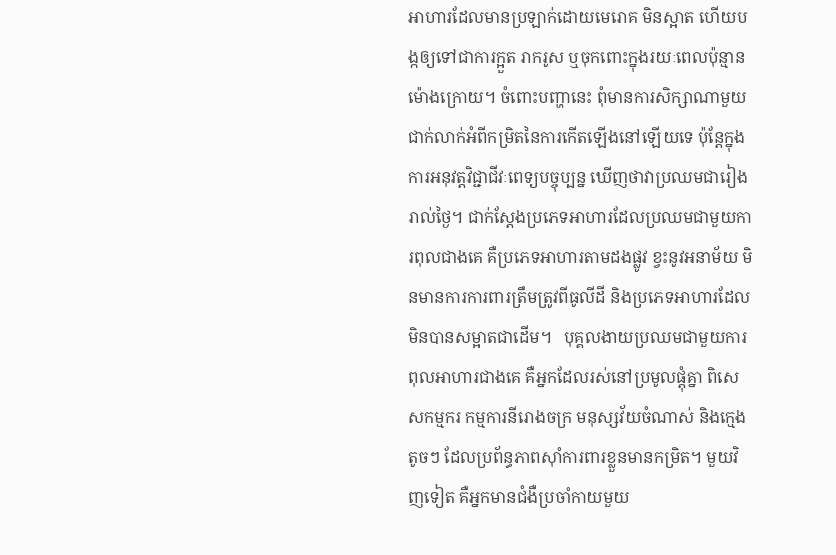អាហារដែលមានប្រឡាក់ដោយមេរោគ មិនស្អាត ហើយបង្កឲ្យទៅជាការក្អួត រាករូស ឬចុកពោះក្នុងរយៈពេលប៉ុន្មានម៉ោងក្រោយ។ ចំពោះបញ្ហានេះ ពុំមានការសិក្សាណាមួយជាក់លាក់អំពីកម្រិតនៃការកើតឡើងនៅឡើយទេ ប៉ុន្តែក្នុងការអនុវត្តវិជ្ជាជីវៈពេទ្យបច្ចុប្បន្ន ឃើញថាវាប្រឈមជារៀងរាល់ថ្ងៃ។ ជាក់ស្តែងប្រភេទអាហារដែលប្រឈមជាមួយការពុលជាងគេ គឺប្រភេទអាហារតាមដងផ្លូវ ខ្វះនូវអនាម័យ មិនមានការការពារត្រឹមត្រូវពីធូលីដី និងប្រភេទអាហារដែលមិនបានសម្អាតជាដើម។   បុគ្គលងាយប្រឈមជាមួយការពុលអាហារជាងគេ គឺអ្នកដែលរស់នៅប្រមូលផ្តុំគ្នា ពិសេសកម្មករ កម្មការនីរោងចក្រ មនុស្សវ័យចំណាស់ និងក្មេងតូចៗ ដែលប្រព័ន្ធភាពស៊ាំការពារខ្លួនមានកម្រិត។ មួយវិញទៀត គឺអ្នកមានជំងឺប្រចាំកាយមួយ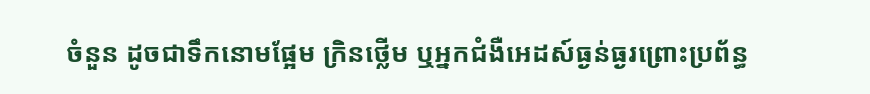ចំនួន ដូចជាទឹកនោមផ្អែម ក្រិនថ្លើម ឬអ្នកជំងឺអេដស៍ធ្ងន់ធ្ងរព្រោះប្រព័ន្ធ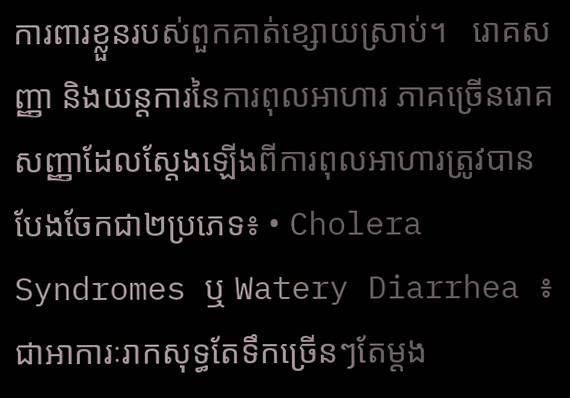ការពារខ្លួនរបស់ពួកគាត់ខ្សោយស្រាប់។   រោគសញ្ញា និងយន្តការនៃការពុលអាហារ ភាគច្រើនរោគសញ្ញាដែលស្តែងឡើងពីការពុលអាហារត្រូវបានបែងចែកជា២ប្រភេទ៖ • Cholera Syndromes ឬ Watery Diarrhea ៖ ជាអាការៈរាកសុទ្ធតែទឹកច្រើនៗតែម្តង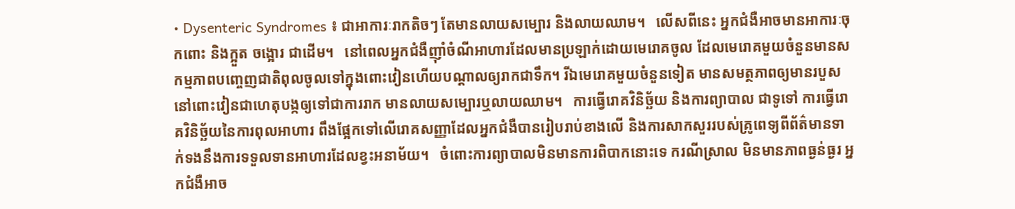• Dysenteric Syndromes ៖ ជាអាការៈរាកតិចៗ តែមានលាយសម្បោរ និងលាយឈាម។   លើសពីនេះ អ្នកជំងឺអាចមានអាការៈចុកពោះ និងក្អួត ចង្អោរ ជាដើម។   នៅពេលអ្នកជំងឺញ៉ាំចំណីអាហារដែលមានប្រឡាក់ដោយមេរោគចូល ដែលមេរោគមួយចំនួនមានសកម្មភាពបញ្ចេញជាតិពុលចូលទៅក្នុងពោះវៀនហើយបណ្តាលឲ្យរាកជាទឹក។ រីឯមេរោគមួយចំនួនទៀត មានសមត្ថភាពឲ្យមានរបួសនៅពោះវៀនជាហេតុបង្កឲ្យទៅជាការរាក មានលាយសម្បោរឬលាយឈាម។   ការធ្វើរោគវិនិច្ឆ័យ និងការព្យាបាល ជាទូទៅ ការធ្វើរោគវិនិច្ឆ័យនៃការពុលអាហារ ពឹងផ្អែកទៅលើរោគសញ្ញាដែលអ្នកជំងឺបានរៀបរាប់ខាងលើ និងការសាកសួររបស់គ្រូពេទ្យពីព័ត៌មានទាក់ទងនឹងការទទួលទានអាហារដែលខ្វះអនាម័យ។   ចំពោះការព្យាបាលមិនមានការពិបាកនោះទេ ករណីស្រាល មិនមានភាពធ្ងន់ធ្ងរ អ្នកជំងឺអាច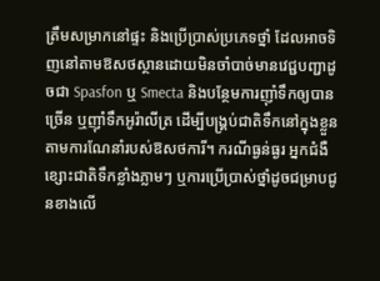ត្រឹមសម្រាកនៅផ្ទះ និងប្រើប្រាស់ប្រភេទថ្នាំ ដែលអាចទិញនៅតាមឱសថស្ថានដោយមិនចាំបាច់មានវេជ្ជបញ្ជាដូចជា Spasfon ឬ Smecta និងបន្ថែមការញ៉ាំទឹកឲ្យបានច្រើន ឬញ៉ាំទឹកអូរ៉ាលីត្រ ដើម្បីបង្គ្រប់ជាតិទឹកនៅក្នុងខ្លួនតាមការណែនាំរបស់ឱសថការី។ ករណីធ្ងន់ធ្ងរ អ្នកជំងឺខ្សោះជាតិទឹកខ្លាំងភ្លាមៗ ឬការប្រើប្រាស់ថ្នាំដូចជម្រាបជូនខាងលើ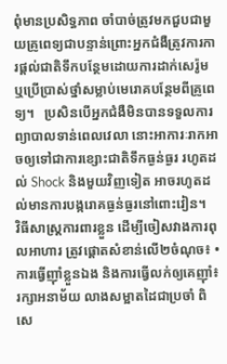ពុំមានប្រសិទ្ធភាព ចាំបាច់ត្រូវមកជួបជាមួយគ្រូពេទ្យជាបន្ទាន់ព្រោះអ្នកជំងឺត្រូវការការផ្តល់ជាតិទឹកបន្ថែមដោយការដាក់សេរ៉ូម ឬប្រើប្រាស់ថ្នាំសម្លាប់មេរោគបន្ថែមពីគ្រូពេទ្យ។   ប្រសិនបើអ្នកជំងឺមិនបានទទួលការព្យាបាលទាន់ពេលវេលា នោះអាការៈរាកអាចឲ្យទៅជាការខ្សោះជាតិទឹកធ្ងន់ធ្ងរ រហូតដល់ Shock និងមួយវិញទៀត អាចរហូតដល់មានការបង្ករោគធ្ងន់ធ្ងរនៅពោះវៀន។   វិធីសាស្ត្រការពារខ្លួន ដើម្បីចៀសវាងការពុលអាហារ ត្រូវផ្តោតសំខាន់លើ២ចំណុច៖ • ការធ្វើញ៉ាំខ្លួនឯង និងការធ្វើលក់ឲ្យគេញ៉ាំ៖ រក្សាអនាម័យ លាងសម្អាតដៃជាប្រចាំ ពិសេ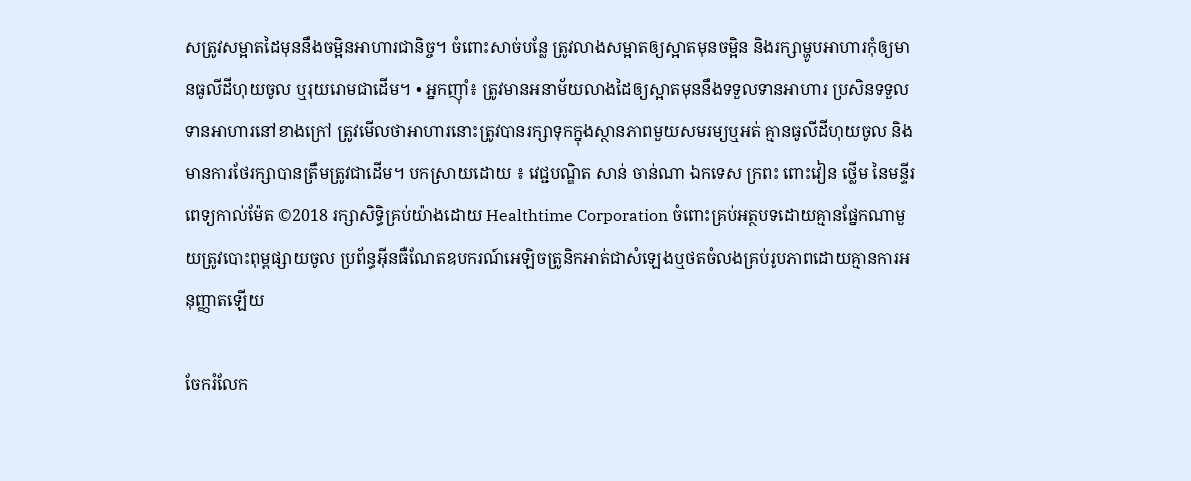សត្រូវសម្អាតដៃមុននឹងចម្អិនអាហារជានិច្ច។ ចំពោះសាច់បន្លែ ត្រូវលាងសម្អាតឲ្យស្អាតមុនចម្អិន និងរក្សាម្ហូបអាហារកុំឲ្យមានធូលីដីហុយចូល ឬរុយរោមជាដើម។ • អ្នកញ៉ាំ៖ ត្រូវមានអនាម័យលាងដៃឲ្យស្អាតមុននឹងទទួលទានអាហារ ប្រសិនទទួលទានអាហារនៅខាងក្រៅ ត្រូវមើលថាអាហារនោះត្រូវបានរក្សាទុកក្នុងស្ថានភាពមួយសមរម្យឬអត់ គ្មានធូលីដីហុយចូល និងមានការថែរក្សាបានត្រឹមត្រូវជាដើម។ បកស្រាយដោយ ៖ វេជ្ជបណ្ឌិត សាន់ ចាន់ណា ឯកទេស ក្រពះ ពោះវៀន ថ្លើម នៃមន្ទីរពេទ្យកាល់ម៉ែត ©2018 រក្សាសិទ្ធិគ្រប់យ៉ាងដោយ Healthtime Corporation ចំពោះគ្រប់អត្ថបទដោយគ្មានផ្នែកណាមួយត្រូវបោះពុម្ពផ្សាយចូល ប្រព័ន្ធអ៊ីនធឺណែតឧបករណ៍អេឡិចត្រូនិកអាត់ជាសំឡេងឬថតចំលងគ្រប់រូបភាពដោយគ្មានការអនុញ្ញាតឡើយ

ចែករំលែក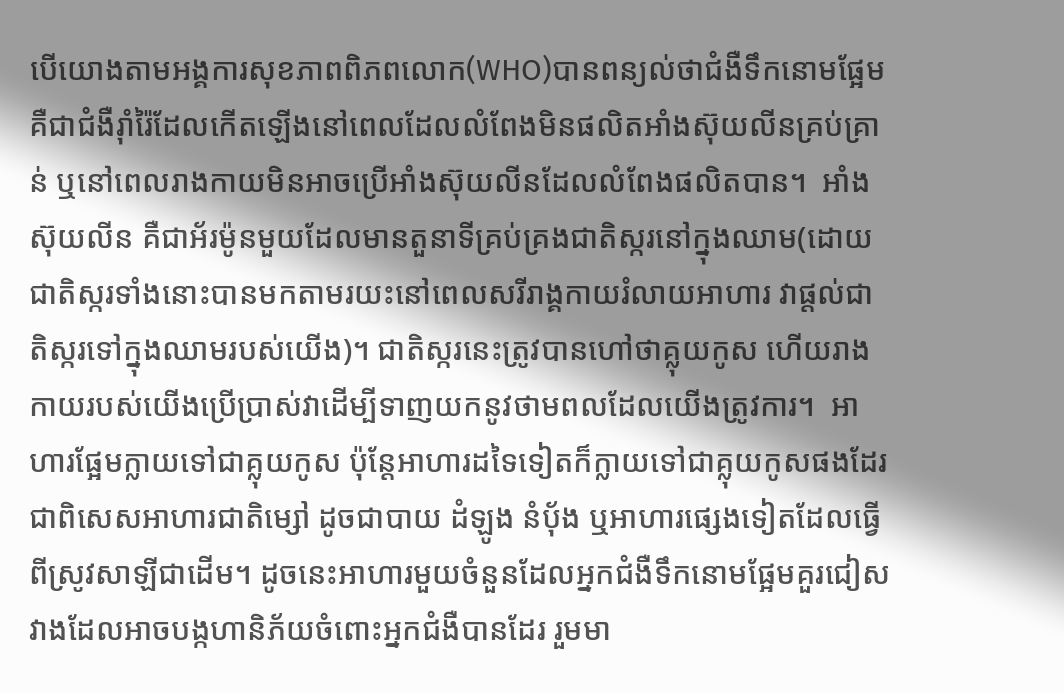បើយោងតាមអង្គការសុខភាពពិភពលោក(WHO)បានពន្យល់ថាជំងឺទឹកនោមផ្អែម គឺជាជំងឺរ៉ាំរ៉ៃដែលកើតឡើងនៅពេលដែលលំពែងមិនផលិតអាំងស៊ុយលីនគ្រប់គ្រាន់ ឬនៅពេលរាងកាយមិនអាចប្រើអាំងស៊ុយលីនដែលលំពែងផលិតបាន។  អាំងស៊ុយលីន គឺជាអ័រម៉ូនមួយដែលមានតួនាទីគ្រប់គ្រងជាតិស្ករនៅក្នុងឈាម(ដោយជាតិស្ករទាំងនោះបានមកតាមរយះនៅពេលសរីរាង្គកាយរំលាយអាហារ វាផ្តល់ជាតិស្ករទៅក្នុងឈាមរបស់យើង)។ ជាតិស្ករនេះត្រូវបានហៅថាគ្លុយកូស ហើយរាងកាយរបស់យើងប្រើប្រាស់វាដើម្បីទាញយកនូវថាមពលដែលយើងត្រូវការ។  អាហារផ្អែមក្លាយទៅជាគ្លុយកូស ប៉ុន្តែអាហារដទៃទៀតក៏ក្លាយទៅជាគ្លុយកូសផងដែរ ជាពិសេសអាហារជាតិម្សៅ ដូចជាបាយ ដំឡូង នំបុ័ង ឬអាហារផ្សេងទៀតដែលធ្វើពីស្រូវសាឡីជាដើម។ ដូចនេះអាហារមួយចំនួនដែលអ្នកជំងឺទឹកនោមផ្អែមគួរជៀសវាងដែលអាចបង្កហានិភ័យចំពោះអ្នកជំងឺបានដែរ រួមមា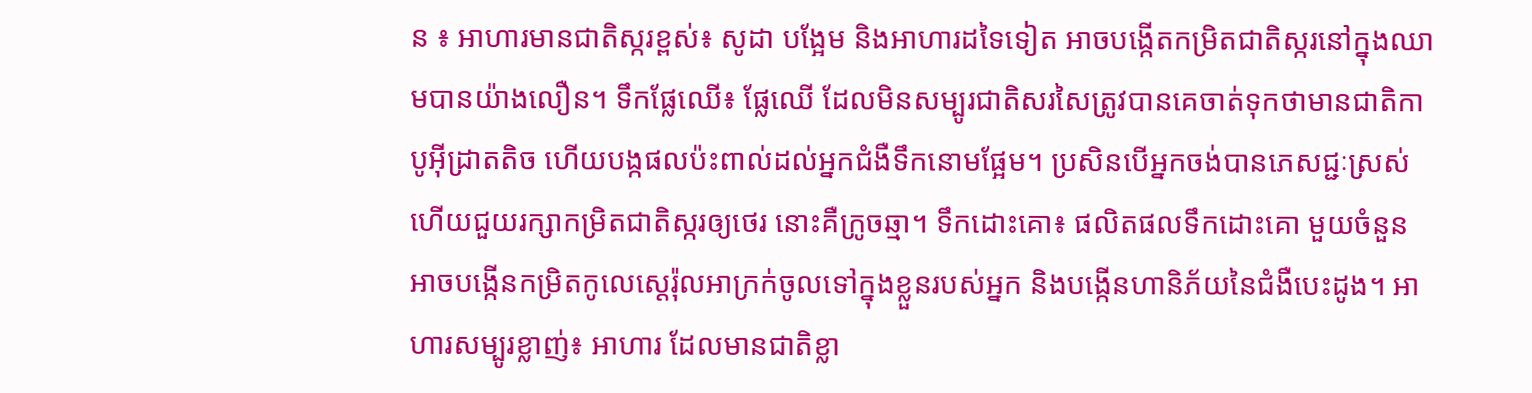ន ៖ អាហារមានជាតិស្ករខ្ពស់៖ សូដា បង្អែម និងអាហារដទៃទៀត អាចបង្កើតកម្រិតជាតិស្ករនៅក្នុងឈាមបានយ៉ាងលឿន។ ទឹកផ្លែឈើ៖ ផ្លែឈើ ដែលមិនសម្បូរជាតិសរសៃត្រូវបានគេចាត់ទុកថាមានជាតិកាបូអ៊ីដ្រាតតិច ហើយបង្កផលប៉ះពាល់ដល់អ្នកជំងឺទឹកនោមផ្អែម។ ប្រសិនបើអ្នកចង់បានភេសជ្ជៈស្រស់ ហើយជួយរក្សាកម្រិតជាតិស្ករឲ្យថេរ នោះគឺក្រូចឆ្មា។ ទឹកដោះគោ៖ ផលិតផលទឹកដោះគោ មួយចំនួន អាចបង្កើនកម្រិតកូលេស្តេរ៉ុលអាក្រក់ចូលទៅក្នុងខ្លួនរបស់អ្នក និងបង្កើនហានិភ័យនៃជំងឺបេះដូង។ អាហារសម្បូរខ្លាញ់៖ អាហារ ដែលមានជាតិខ្លា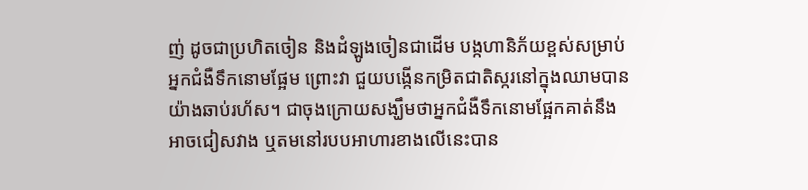ញ់ ដូចជាប្រហិតចៀន និងដំឡូងចៀនជាដើម បង្កហានិភ័យខ្ពស់សម្រាប់អ្នកជំងឺទឹកនោមផ្អែម ព្រោះវា ជួយបង្កើនកម្រិតជាតិស្ករនៅក្នុងឈាមបានយ៉ាងឆាប់រហ័ស។ ជាចុងក្រោយសង្ឃឹមថាអ្នកជំងឺទឹកនោមផ្អែកគាត់នឹងអាចជៀសវាង ឬតមនៅរបបអាហារខាងលើនេះបាន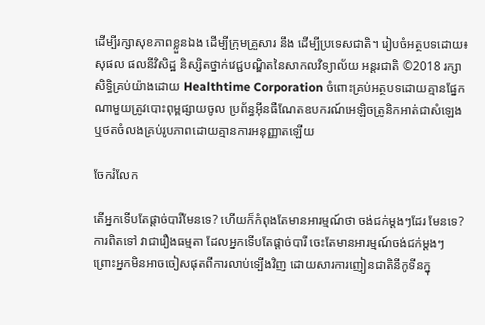ដើម្បីរក្សាសុខភាពខ្លួនឯង ដើម្បីក្រុមគ្រួសារ នឹង ដើម្បីប្រទេសជាតិ។ រៀបចំអត្ថបទដោយ៖ សុផល ផលនីវិសិដ្ឋ និស្សិតថ្នាក់វេជ្ជបណ្ឌិតនៃសាកលវិទ្យាល័យ អន្តរជាតិ ©2018 រក្សាសិទ្ធិគ្រប់យ៉ាងដោយ Healthtime Corporation ចំពោះគ្រប់អត្ថបទដោយគ្មានផ្នែកណាមួយត្រូវបោះពុម្ពផ្សាយចូល ប្រព័ន្ធអ៊ីនធឺណែតឧបករណ៍អេឡិចត្រូនិកអាត់ជាសំឡេងឬថតចំលងគ្រប់រូបភាពដោយគ្មានការអនុញ្ញាតឡើយ

ចែករំលែក

តើអ្នកទើបតែផ្តាច់បារីមែនទេ? ហើយក៏កំពុងតែមានអារម្មណ៍ថា ចង់ជក់ម្តងៗដែរ មែនទេ? ការពិតទៅ វាជារឿងធម្មតា ដែលអ្នកទើបតែផ្តាច់បារី ចេះតែមានអារម្មណ៍ចង់ជក់ម្តងៗ ព្រោះអ្នកមិនអាចចៀសផុតពីការលាប់ទ្បើងវិញ ដោយសារការញៀនជាតិនីកូទីនក្នុ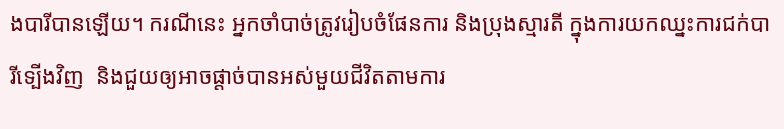ងបារីបានឡើយ។ ករណីនេះ អ្នកចាំបាច់ត្រូវរៀបចំផែនការ និងប្រុងស្មារតី ក្នុងការយកឈ្នះការជក់បារីទ្បើងវិញ  និងជួយឲ្យអាចផ្តាច់បានអស់មួយជីវិតតាមការ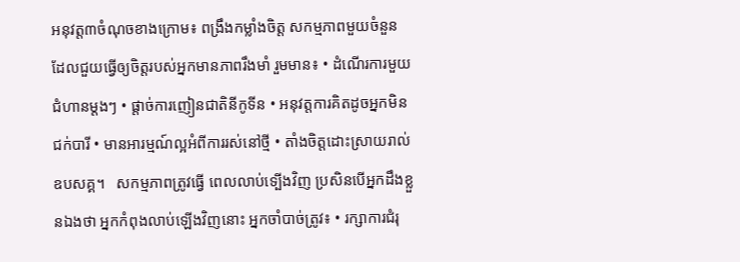អនុវត្ត៣ចំណុចខាងក្រោម៖ ពង្រឹងកម្លាំងចិត្ត សកម្មភាពមួយចំនួន ដែលជួយធ្វើឲ្យចិត្តរបស់អ្នកមានភាពរឹងមាំ រួមមាន៖ • ដំណើរការមួយជំហានម្ដងៗ • ផ្តាច់ការញៀនជាតិនីកូទីន • អនុវត្តការគិតដូចអ្នកមិនជក់បារី • មានអារម្មណ៍ល្អអំពីការរស់នៅថ្មី • តាំងចិត្តដោះស្រាយរាល់ឧបសគ្គ។   សកម្មភាពត្រូវធ្វើ ពេលលាប់ទ្បើងវិញ ប្រសិនបើអ្នកដឹងខ្លួនឯងថា អ្នកកំពុងលាប់ឡើងវិញនោះ អ្នកចាំបាច់ត្រូវ៖ • រក្សាការជំរុ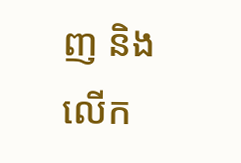ញ និងលើក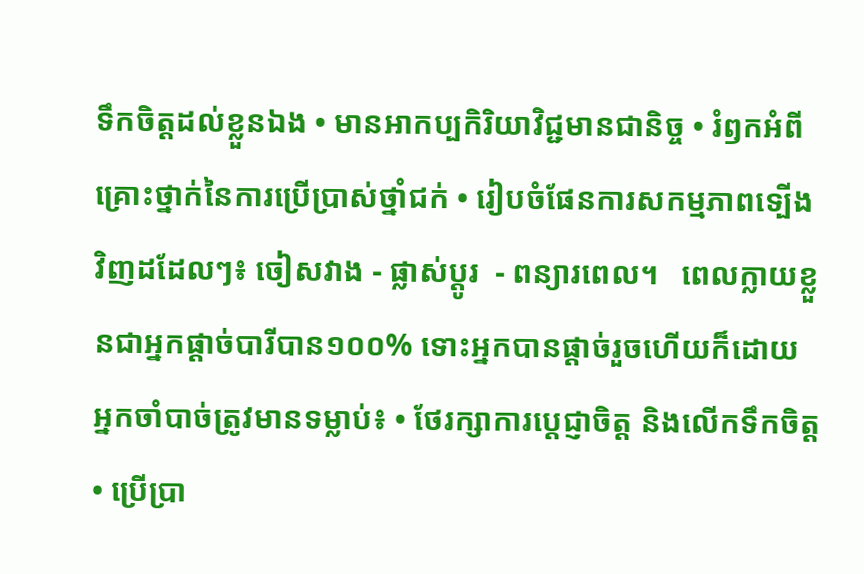ទឹកចិត្តដល់ខ្លួនឯង • មានអាកប្បកិរិយាវិជ្ជមានជានិច្ច • រំឭកអំពីគ្រោះថ្នាក់នៃការប្រើប្រាស់ថ្នាំជក់ • រៀបចំផែនការសកម្មភាពទ្បើងវិញដដែលៗ៖ ចៀសវាង - ផ្លាស់ប្តូរ  - ពន្យារពេល។   ពេលក្លាយខ្លួនជាអ្នកផ្តាច់បារីបាន១០០% ទោះអ្នកបានផ្តាច់រួចហើយក៏ដោយ អ្នកចាំបាច់ត្រូវមានទម្លាប់៖ • ថែរក្សាការប្តេជ្ញាចិត្ត និងលើកទឹកចិត្ត • ប្រើប្រា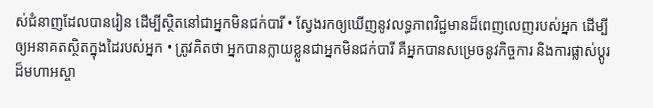ស់ជំនាញដែលបានរៀន ដើម្បីស្ថិតនៅជាអ្នកមិនជក់បារី • ស្វែងរកឲ្យឃើញនូវលទ្ធភាពវិជ្ជមានដ៏ពេញលេញរបស់អ្នក ដើម្បីឲ្យអនាគតស្ថិតក្នុងដៃរបស់អ្នក • ត្រូវគិតថា អ្នកបានក្លាយខ្លួនជាអ្នកមិនជក់បារី គឺអ្នកបានសម្រេចនូវកិច្ចការ និងការផ្លាស់ប្តូរដ៏មហាអស្ចា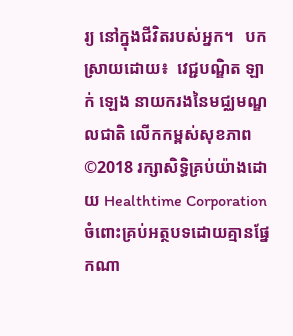រ្យ នៅក្នុងជីវិតរបស់អ្នក។   បកស្រាយដោយ៖  វេជ្ជបណ្ឌិត ឡាក់ ឡេង នាយករងនៃមជ្ឈមណ្ឌលជាតិ លើកកម្ពស់សុខភាព ©2018 រក្សាសិទ្ធិគ្រប់យ៉ាងដោយ Healthtime Corporation ចំពោះគ្រប់អត្ថបទដោយគ្មានផ្នែកណា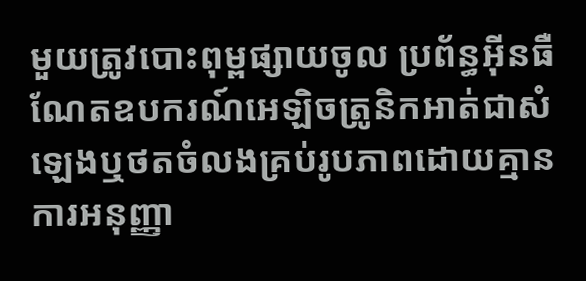មួយត្រូវបោះពុម្ពផ្សាយចូល ប្រព័ន្ធអ៊ីនធឺណែតឧបករណ៍អេឡិចត្រូនិកអាត់ជាសំឡេងឬថតចំលងគ្រប់រូបភាពដោយគ្មានការអនុញ្ញា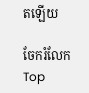តឡើយ

ចែករំលែក
Top